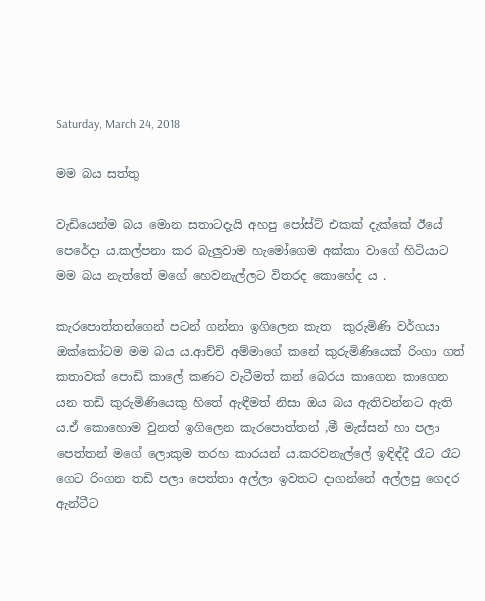Saturday, March 24, 2018

මම බය සත්තු

වැඩියෙන්ම බය මොන සතාටදැයි අහපු පෝස්ට් එකක් දැක්කේ ඊයේ පෙරේදා ය.කල්පනා කර බැලුවාම හැමෝගෙම අක්කා වාගේ හිටියාට මම බය නැත්තේ මගේ හෙවනැල්ලට විතරද කොහේද ය .

කැරපොත්තන්ගෙන් පටන් ගන්නා ඉගිලෙන කැත  කුරුමිණි වර්ගයා ඔක්කෝටම මම බය ය.ආච්චි අම්මාගේ කනේ කුරුමිණියෙක් රිංගා ගත් කතාවක් පොඩි කාලේ කණට වැටීමත් කන් බෙරය කාගෙන කාගෙන යන තඩි කුරුමිණියෙකු හිතේ ඇඳීමත් නිසා ඔය බය ඇතිවන්නට ඇති ය.ඒ කොහොම වුනත් ඉගිලෙන කැරපොත්තන් ,මී මැස්සන් හා පලා පෙත්තන් මගේ ලොකුම තරහ කාරයන් ය.කරවනැල්ලේ ඉඳිඳ්දී රෑට රෑට ගෙට රිංගන තඩි පලා පෙත්තා අල්ලා ඉවතට දාගන්නේ අල්ලපු ගෙදර ඇන්ටීට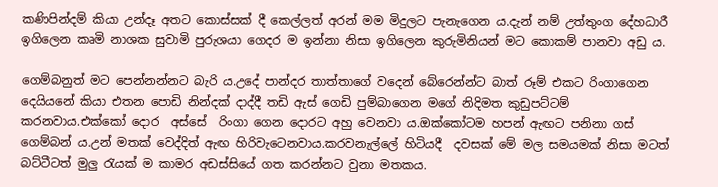කණිපින්දම් කියා උන්දෑ අතට කොස්සක් දී කෙල්ලත් අරන් මම මිදුලට පැනැගෙන ය.දැන් නම් උත්තුංග දේහධාරී ඉගිලෙන කෘමි නාශක සුවාමි පුරුශයා ගෙදර ම ඉන්නා නිසා ඉගිලෙන කුරුමිනියන් මට කොකම් පානවා අඩු ය.

ගෙම්බනුත් මට පෙන්නන්නට බැරි ය.උදේ පාන්දර තාත්තාගේ වදෙන් බේරෙන්න්ට බාත්‍ රූම් එකට රිංගාගෙන දෙයියනේ කියා එතන පොඩි නින්දක් දාද්දී තඩි ඇස් ගෙඩි පුම්බාගෙන මගේ නිදිමත කුඩුපට්ටම් කරනවාය.එක්කෝ දොර  අස්සේ  රිංගා ගෙන දොරට අහු වෙනවා ය.ඔක්කෝටම හපන් ඇඟට පනිනා ගස් ගෙම්බන් ය.උන් මතක් වෙද්දිත් ඇඟ හිරිවැටෙනවාය.කරවනැල්ලේ හිටියදී  දවසක් මේ මල සමයමක් නිසා මටත් බට්ටීටත් මුලු රැයක් ම කාමර අඩස්සියේ ගත කරන්නට වුනා මතකය.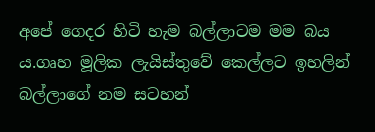අපේ ගෙදර හිටි හැම බල්ලාටම මම බය ය.ගෘහ මූලික ලැයිස්තුවේ කෙල්ලට ඉහලින් බල්ලාගේ නම සටහන්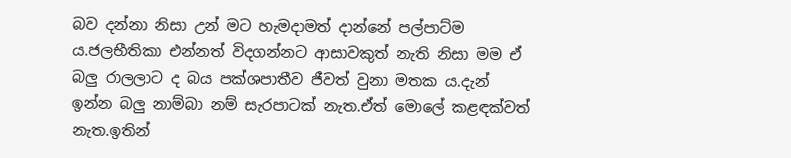බව දන්නා නිසා උන් මට හැමදාමත් දාන්නේ පල්පාට්ම ය.ජලභීතිකා එන්නත් විදගන්නට ආසාවකුත් නැති නිසා මම ඒ බලු රාලලාට ද බය පක්ශපාතීව ජීවත් වුනා මතක ය.දැන් ඉන්න බලු නාම්බා නම් සැරපාටක් නැත.ඒත් මොලේ කළඳක්වත් නැත.ඉතින්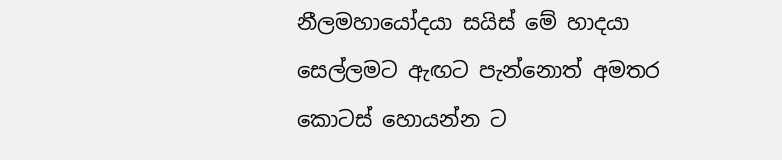නීලමහායෝදයා සයිස් මේ හාදයා සෙල්ලමට ඇඟට පැන්නොත් අමතර කොටස් හොයන්න ට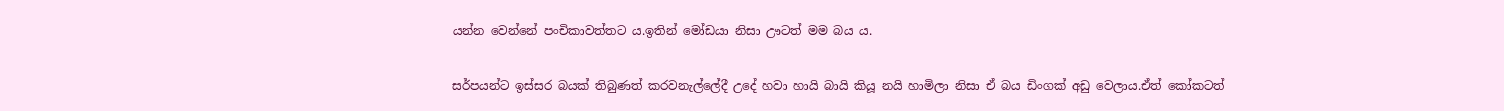යන්න වෙන්නේ පංචිකාවත්තට ය.ඉතින් මෝඩයා නිසා ඌටත් මම බය ය.

සර්පයන්ට ඉස්සර බයක් තිබුණත් කරවනැල්ලේදී උදේ හවා හායි බායි කියූ නයි හාමිලා නිසා ඒ බය ඩිංගක් අඩු වෙලාය.ඒත් කෝකටත්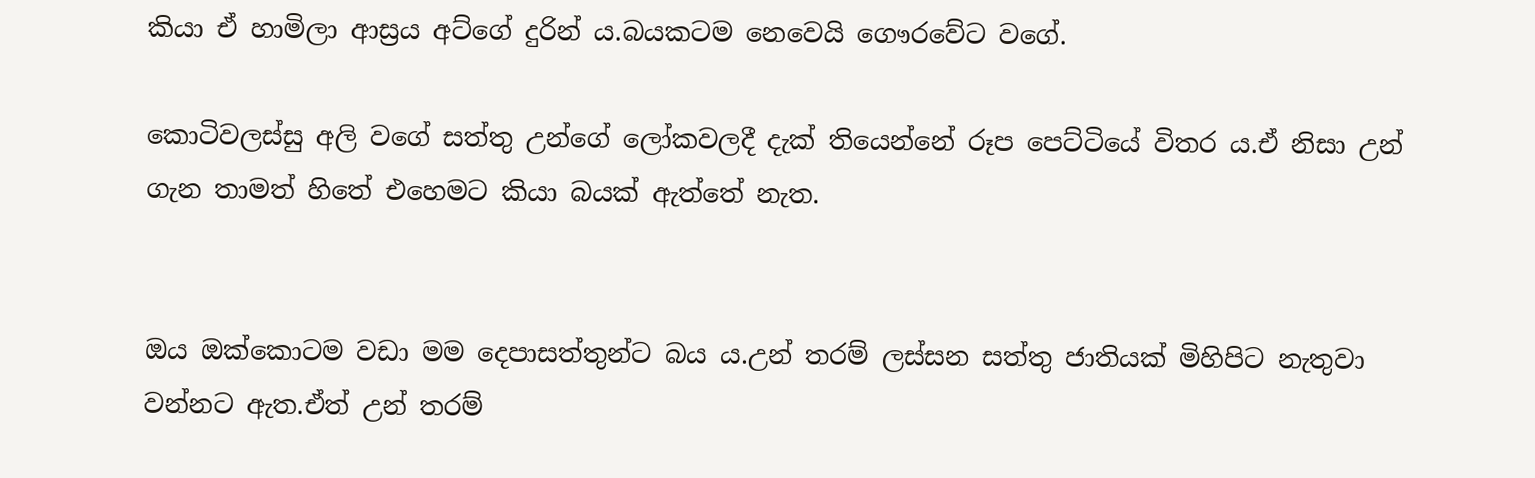කියා ඒ හාමිලා ආස්‍රය අට්ගේ දුරින් ය.බයකටම නෙවෙයි ගෞරවේට වගේ.

කොටිවලස්සු අලි වගේ සත්තු උන්ගේ ලෝකවලදී දැක් තියෙන්නේ රූප පෙට්ටියේ විතර ය.ඒ නිසා උන් ගැන තාමත් හිතේ එහෙමට කියා බයක් ඇත්තේ නැත.


ඔය ඔක්කොටම වඩා මම දෙපාසත්තුන්ට බය ය.උන් තරම් ලස්සන සත්තු ජාතියක් මිහිපිට නැතුවා වන්නට ඇත.ඒත් උන් තරම්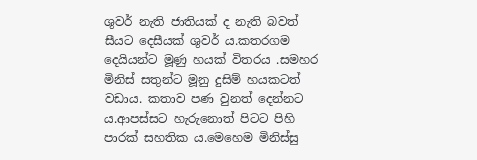ශුවර් නැති ජාතියක් ද නැති බවත් සීයට දෙසීයක් ශුවර් ය.කතරගම දෙයියන්ට මූණු හයක් විතරය .සමහර මිනිස් සතුන්ට මූනු දුසිම් හයකටත් වඩාය. කතාව පණ වුනත් දෙන්නට ය.ආපස්සට හැරුනොත් පිටට පිහි පාරක් සහතික ය.මෙහෙම මිනිස්සු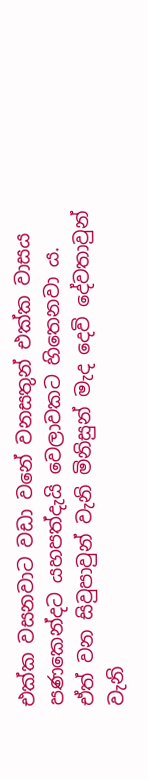එක්ක වසනවාට වඩා වනේ වනසතුන් එක්ක වාසය පණකෙන්දට යහපත්දැයි වෙලාවකට හිතෙනවා ය.
ඒත් වන සිවුපාවුන් වැනි මිනිසුන් මැද දෙවි දේවතාවුන් වැනි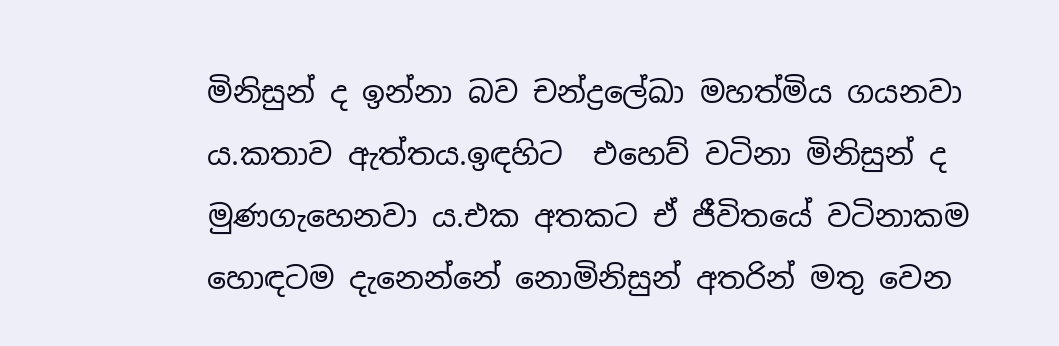මිනිසුන් ද ඉන්නා බව චන්ද්‍රලේඛා මහත්මිය ගයනවා ය.කතාව ඇත්තය.ඉඳහිට  එහෙව් වටිනා මිනිසුන් ද  මුණගැහෙනවා ය.එක අතකට ඒ ජීවිතයේ වටිනාකම හොඳටම දැනෙන්නේ නොමිනිසුන් අතරින් මතු වෙන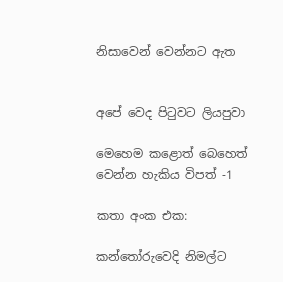නිසාවෙන් වෙන්නට ඇත


අපේ වෙද පිටුවට ලියපුවා

මෙහෙම කළොත් බෙහෙත්
වෙන්න හැකිය විපත් -1

කතා අංක එක:

කන්තෝරුවෙදි නිමල්ට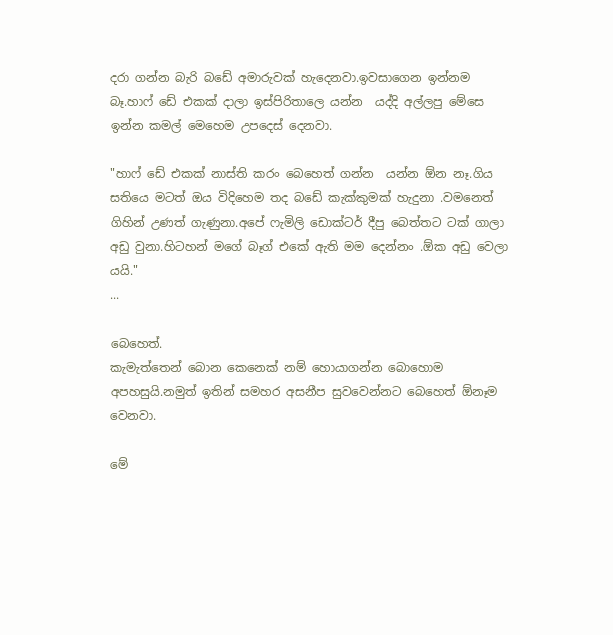දරා ගන්න බැරි බඩේ අමාරුවක් හැදෙනවා.ඉවසාගෙන ඉන්නම බෑ.හාෆ් ඩේ එකක් දාලා ඉස්පිරිතාලෙ යන්න  යද්දි අල්ලපු මේසෙ ඉන්න කමල් මෙහෙම උපදෙස් දෙනවා.

"හාෆ් ඩේ එකක් නාස්ති කරං බෙහෙත් ගන්න  යන්න ඕන නෑ.ගිය සතියෙ මටත් ඔය විදිහෙම තද බඩේ කැක්කුමක් හැදුනා .වමනෙත් ගිහින් උණත් ගැණුනා.අපේ ෆැමිලි ඩොක්ටර් දීපු බෙත්තට ටක් ගාලා අඩු වුනා.හිටහන් මගේ බෑග් එකේ ඇති මම දෙන්නං .ඕක අඩු වෙලා යයි."
...

බෙහෙත්.
කැමැත්තෙන් බොන කෙනෙක් නම් හොයාගන්න බොහොම අපහසුයි.නමුත් ඉතින් සමහර අසනීප සුවවෙන්නට බෙහෙත් ඕනෑම වෙනවා.

මේ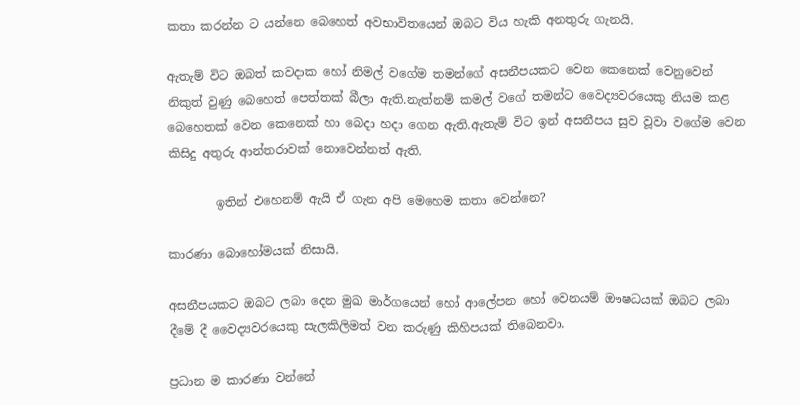කතා කරන්න ට යන්නෙ බෙහෙත් අවභාවිතයෙන් ඔබට විය හැකි අනතුරු ගැනයි.

ඇතැම් විට ඔබත් කවදාක හෝ නිමල් වගේම තමන්ගේ අසනීපයකට වෙන කෙනෙක් වෙනුවෙන් නිකුත් වුණු බෙහෙත් පෙත්තක් බීලා ඇති.නැත්නම් කමල් වගේ තමන්ට වෛද්‍යවරයෙකු නියම කළ බෙහෙතක් වෙන කෙනෙක් හා බෙදා හදා ගෙන ඇති.ඇතැම් විට ඉන් අසනීපය සුව වූවා වගේම වෙන කිසිදු අතුරු ආන්තරාවක් නොවෙන්නත් ඇති.

        ඉතින් එහෙනම් ඇයි ඒ ගැන අපි මෙහෙම කතා වෙන්නෙ?

කාරණා බොහෝමයක් නිසායි.

අසනීපයකට ඔබට ලබා දෙන මුඛ මාර්ගයෙන් හෝ ආලේපන හෝ වෙනයම් ඖෂධයක් ඔබට ලබා දීමේ දී වෛද්‍යවරයෙකු සැලකිලිමත් වන කරුණු කිහිපයක් තිබෙනවා.

ප්‍රධාන ම කාරණා වන්නේ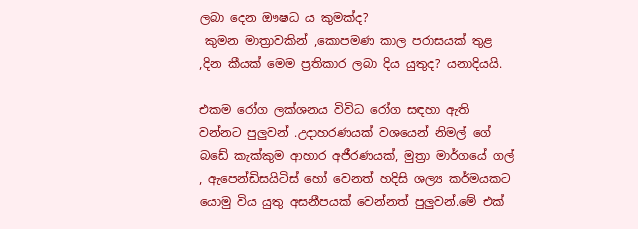ලබා දෙන ඖෂධ ය කුමක්ද?
 කුමන මාත්‍රාවකින් ,කොපමණ කාල පරාසයක් තුළ ,දින කීයක් මෙම ප්‍රතිකාර ලබා දිය යුතුද? යනාදියයි.

එකම රෝග ලක්ශනය විවිධ රෝග සඳහා ඇති වන්නට පුලුවන් .උදාහරණයක් වශයෙන් නිමල් ගේ බඩේ කැක්කුම ආහාර අජීරණයක්, මුත්‍රා මාර්ගයේ ගල් , ඇපෙන්ඩිසයිටිස් හෝ වෙනත් හදිසි ශල්‍ය කර්මයකට යොමු විය යුතු අසනීපයක් වෙන්නත් පුලුවන්.මේ එක්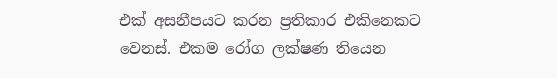එක් අසනීපයට කරන ප්‍රතිකාර එකිනෙකට වෙනස්. එකම රෝග ලක්ෂණ තියෙන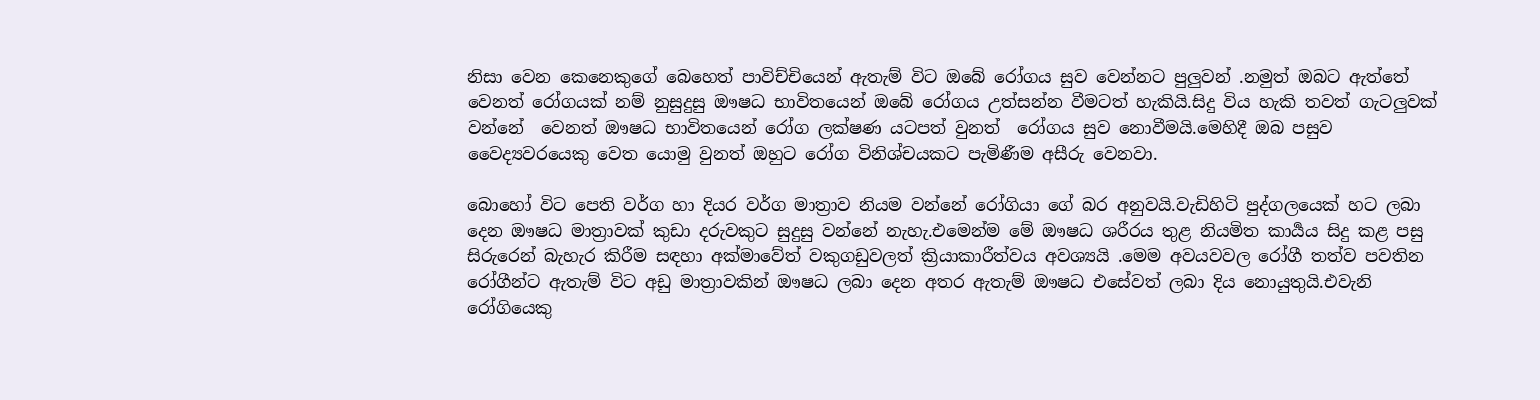නිසා වෙන කෙනෙකුගේ බෙහෙත් පාවිච්චියෙන් ඇතැම් විට ඔබේ රෝගය සුව වෙන්නට පුලුවන් .නමුත් ඔබට ඇත්තේ වෙනත් රෝගයක් නම් නුසුදුසු ඖෂධ භාවිතයෙන් ඔබේ රෝගය උත්සන්න වීමටත් හැකියි.සිදු විය හැකි තවත් ගැටලුවක් වන්නේ  වෙනත් ඖෂධ භාවිතයෙන් රෝග ලක්ෂණ යටපත් වුනත්  රෝගය සුව නොවීමයි.මෙහිදී ඔබ පසුව වෛද්‍යවරයෙකු වෙත යොමු වුනත් ඔහුට රෝග විනිශ්චයකට පැමිණීම අසීරු වෙනවා.

බොහෝ විට පෙති වර්ග හා දියර වර්ග මාත්‍රාව නියම වන්නේ රෝගියා ගේ බර අනුවයි.වැඩිහිටි පුද්ගලයෙක් හට ලබා දෙන ඖෂධ මාත්‍රාවක් කුඩා දරුවකුට සුදුසු වන්නේ නැහැ.එමෙන්ම මේ ඖෂධ ශරීරය තුළ නියමිත කාර්‍යය සිදු කළ පසු සිරුරෙන් බැහැර කිරීම සඳහා අක්මාවේත් වකුගඩුවලත් ක්‍රියාකාරීත්වය අවශ්‍යයි .මෙම අවයවවල රෝගී තත්ව පවතින රෝගීන්ට ඇතැම් විට අඩු මාත්‍රාවකින් ඖෂධ ලබා දෙන අතර ඇතැම් ඖෂධ එසේවත් ලබා දිය නොයුතුයි.එවැනි රෝගියෙකු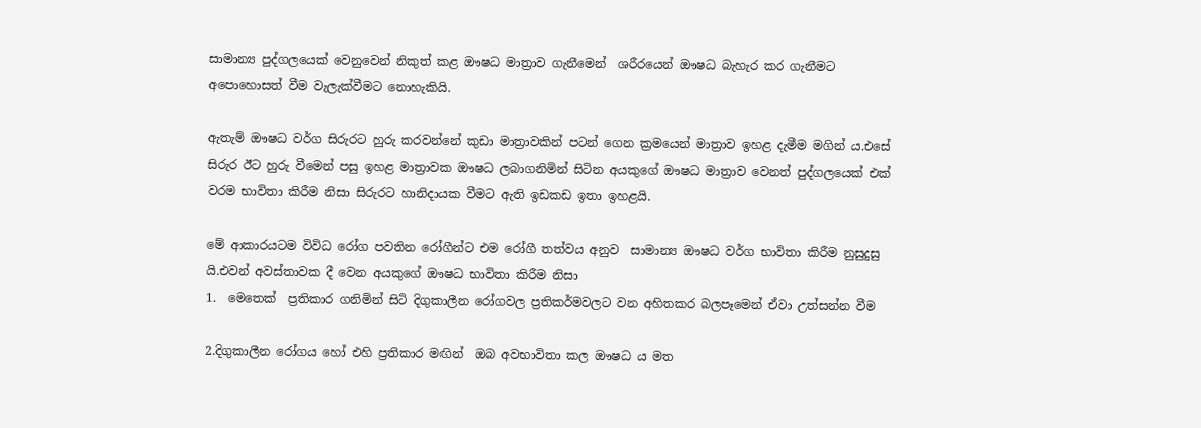සාමාන්‍ය පුද්ගලයෙක් වෙනුවෙන් නිකුත් කළ ඖෂධ මාත්‍රාව ගැනීමෙන්  ශරීරයෙන් ඖෂධ බැහැර කර ගැනීමට අපොහොසත් වීම වැලැක්වීමට නොහැකියි.

ඇතැම් ඖෂධ වර්ග සිරුරට හුරු කරවන්නේ කුඩා මාත්‍රාවකින් පටන් ගෙන ක්‍රමයෙන් මාත්‍රාව ඉහළ දැමීම මගින් ය.එසේ  සිරුර ඊට හුරු වීමෙන් පසු ඉහළ මාත්‍රාවක ඖෂධ ලබාගනිමින් සිටින අයකුගේ ඖෂධ මාත්‍රාව වෙනත් පුද්ගලයෙක් එක් වරම භාවිතා කිරීම නිසා සිරුරට හානිදායක වීමට ඇති ඉඩකඩ ඉතා ඉහළයි.

මේ ආකාරයටම විවිධ රෝග පවතින රෝගීන්ට එම රෝගී තත්වය අනුව  සාමාන්‍ය ඖෂධ වර්ග භාවිතා කිරීම නුසුදුසු යි.එවන් අවස්තාවක දී වෙන අයකුගේ ඖෂධ භාවිතා කිරීම නිසා
1.  මෙතෙක්  ප්‍රතිකාර ගනිමින් සිටි දිගුකාලීන රෝගවල ප්‍රතිකර්මවලට වන අහිතකර බලපෑමෙන් ඒවා උත්සන්න වීම

2.දිගුකාලීන රෝගය හෝ එහි ප්‍රතිකාර මඟින්  ඔබ අවභාවිතා කල ඖෂධ ය මත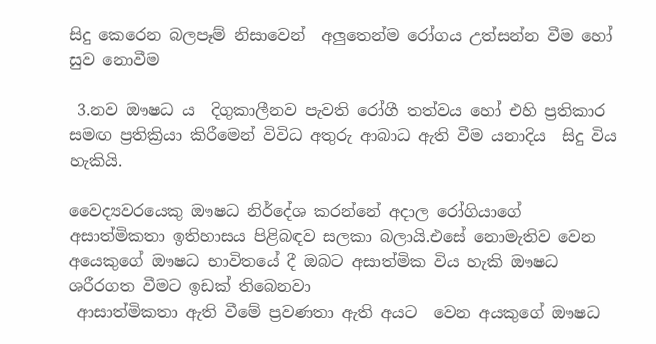සිදු කෙරෙන බලපෑම් නිසාවෙන්  අලුතෙන්ම රෝගය උත්සන්න වීම හෝ සුව නොවීම

 3.නව ඖෂධ ය  දිගුකාලීනව පැවති රෝගී තත්වය හෝ එහි ප්‍රතිකාර  සමඟ ප්‍රතික්‍රියා කිරීමෙන් විවිධ අතුරු ආබාධ ඇති වීම යනාදිය  සිදු විය හැකියි.

වෛද්‍යවරයෙකු ඖෂධ නිර්දේශ කරන්නේ අදාල රෝගියාගේ අසාත්මිකතා ඉතිහාසය පිළිබඳව සලකා බලායි.එසේ නොමැතිව වෙන අයෙකුගේ ඖෂධ භාවිතයේ දී ඔබට අසාත්මික විය හැකි ඖෂධ ශරීරගත වීමට ඉඩක් තිබෙනවා
 ආසාත්මිකතා ඇති වීමේ ප්‍රවණතා ඇති අයට  වෙන අයකුගේ ඖෂධ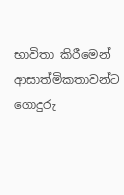භාවිතා කිරීමෙන් ආසාත්මිකතාවන්ට ගොදුරු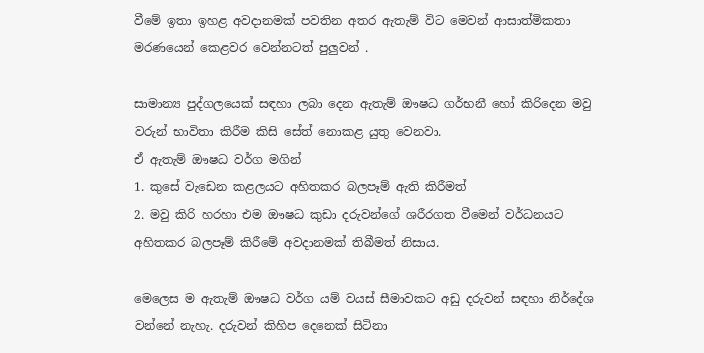වීමේ ඉතා ඉහළ අවදානමක් පවතින අතර ඇතැම් විට මෙවන් ආසාත්මිකතා මරණයෙන් කෙළවර වෙන්නටත් පුලුවන් .

සාමාන්‍ය පුද්ගලයෙක් සඳහා ලබා දෙන ඇතැම් ඖෂධ ගර්භනී හෝ කිරිදෙන මවු වරුන් භාවිතා කිරීම කිසි සේත් නොකළ යුතු වෙනවා.
ඒ ඇතැම් ඖෂධ වර්ග මගින්
1. කුසේ වැඩෙන කළලයට අහිතකර බලපෑම් ඇති කිරීමත්
2. මවු කිරි හරහා එම ඖෂධ කුඩා දරුවන්ගේ ශරීරගත වීමෙන් වර්ධනයට අහිතකර බලපෑම් කිරීමේ අවදානමක් තිබීමත් නිසාය.

මෙලෙස ම ඇතැම් ඖෂධ වර්ග යම් වයස් සීමාවකට අඩු දරුවන් සඳහා නිර්දේශ වන්නේ නැහැ. දරුවන් කිහිප දෙනෙක් සිටිනා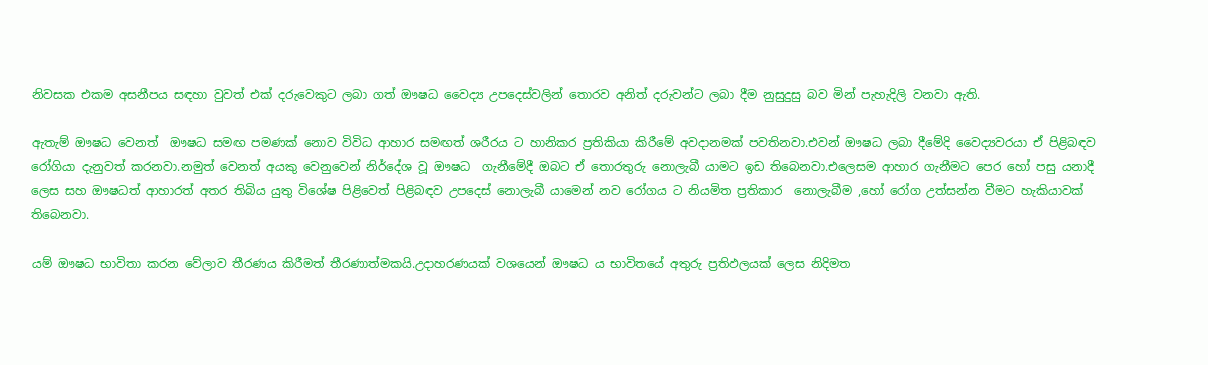නිවසක එකම අසනීපය සඳහා වුවත් එක් දරුවෙකුට ලබා ගත් ඖෂධ වෛද්‍ය උපදෙස්වලින් තොරව අනිත් දරුවන්ට ලබා දීම නුසුදුසු බව මින් පැහැදිලි වනවා ඇති.

ඇතැම් ඖෂධ වෙනත්  ඖෂධ සමඟ පමණක් නොව විවිධ ආහාර සමඟත් ශරීරය ට හානිකර ප්‍රතිකියා කිරීමේ අවදානමක් පවතිනවා.එවන් ඖෂධ ලබා දීමේදි වෛද්‍යවරයා ඒ පිළිබඳව රෝගියා දැනුවත් කරනවා.නමුත් වෙනත් අයකු වෙනුවෙන් නිර්දේශ වූ ඖෂධ  ගැනීමේදී ඔබට ඒ තොරතුරු නොලැබී යාමට ඉඩ තිබෙනවා.එලෙසම ආහාර ගැනීමට පෙර හෝ පසු යනාදී ලෙස සහ ඖෂධත් ආහාරත් අතර තිබිය යුතු විශේෂ පිළිවෙත් පිළිබඳව උපදෙස් නොලැබී යාමෙන් නව රෝගය ට නියමිත ප්‍රතිකාර  නොලැබීම ,හෝ රෝග උත්සන්න වීමට හැකියාවක් තිබෙනවා.

යම් ඖෂධ භාවිතා කරන වේලාව තීරණය කිරීමත් තීරණාත්මකයි.උදාහරණයක් වශයෙන් ඖෂධ ය භාවිතයේ අතුරු ප්‍රතිඵලයක් ලෙස නිදිමත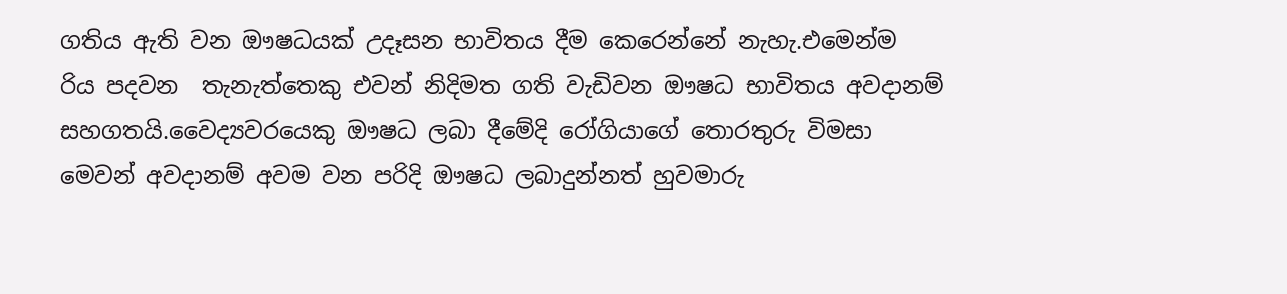ගතිය ඇති වන ඖෂධයක් උදෑසන භාවිතය දීම කෙරෙන්නේ නැහැ.එමෙන්ම  රිය පදවන  තැනැත්තෙකු එවන් නිදිමත ගති වැඩිවන ඖෂධ භාවිතය අවදානම් සහගතයි.වෛද්‍යවරයෙකු ඖෂධ ලබා දීමේදි රෝගියාගේ තොරතුරු විමසා මෙවන් අවදානම් අවම වන පරිදි ඖෂධ ලබාදුන්නත් හුවමාරු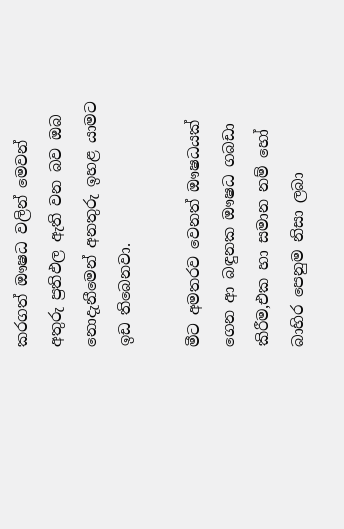කරගත් ඖෂධ වලින් මෙවන් අතුරු ප්‍රතිඵල ඇති වන බව ඔබ නොදැනීමෙන් අනතුරු ඉහළ යාමට  ඉඩ තිබෙනවා.

මීට අමතරව වෙනත් ඖෂධයක් ගෙන ආ බඳුනක ඖෂධ ගබඩා කිරීම,එක හා සමාන නම් හෝ බාහිර පෙනුම නිසා ලබා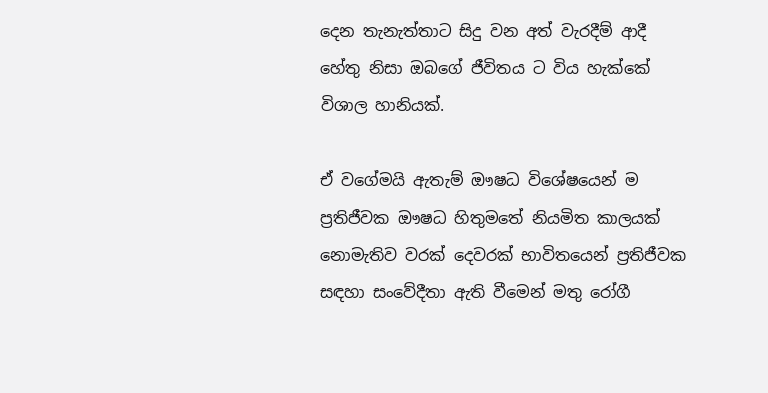දෙන තැනැත්තාට සිදු වන අත් වැරදීම් ආදී හේතු නිසා ඔබගේ ජීවිතය ට විය හැක්කේ විශාල හානියක්.

ඒ වගේමයි ඇතැම් ඖෂධ විශේෂයෙන් ම ප්‍රතිජීවක ඖෂධ හිතුමතේ නියමිත කාලයක් නොමැතිව වරක් දෙවරක් භාවිතයෙන් ප්‍රතිජීවක සඳහා සංවේදීතා ඇති වීමෙන් මතු රෝගී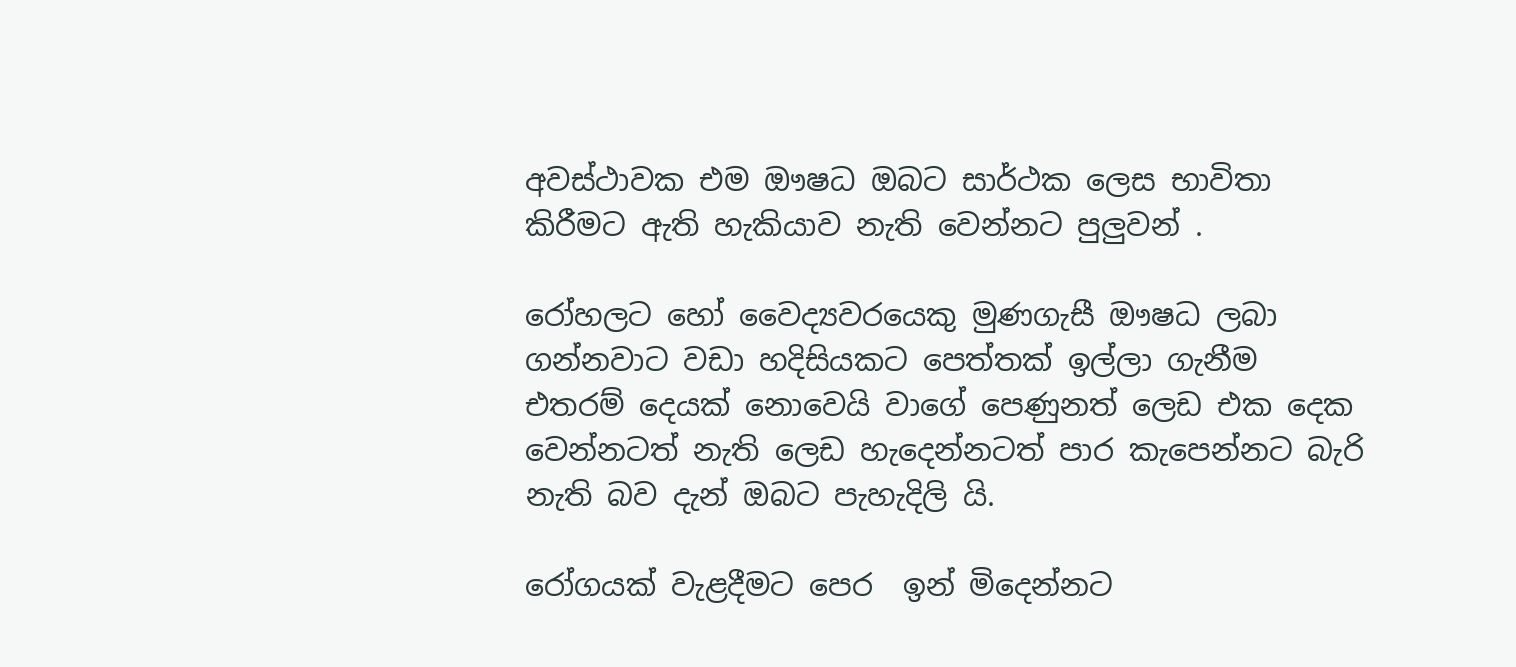අවස්ථාවක එම ඖෂධ ඔබට සාර්ථක ලෙස භාවිතා කිරීමට ඇති හැකියාව නැති වෙන්නට පුලුවන් .

රෝහලට හෝ වෛද්‍යවරයෙකු මුණගැසී ඖෂධ ලබා ගන්නවාට වඩා හදිසියකට පෙත්තක් ඉල්ලා ගැනීම එතරම් දෙයක් නොවෙයි වාගේ පෙණුනත් ලෙඩ එක දෙක වෙන්නටත් නැති ලෙඩ හැදෙන්නටත් පාර කැපෙන්නට බැරි නැති බව දැන් ඔබට පැහැදිලි යි.

රෝගයක් වැළදීමට පෙර  ඉන් මිදෙන්නට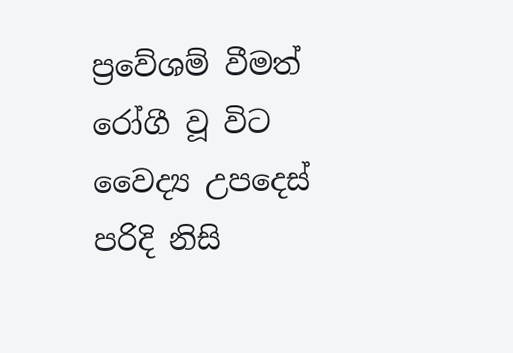ප්‍රවේශම් වීමත් රෝගී වූ විට වෛද්‍ය උපදෙස් පරිදි නිසි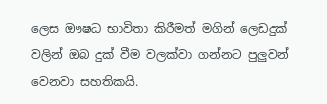ලෙස ඖෂධ භාවිතා කිරීමත් මගින් ලෙඩදුක් වලින් ඔබ දුක් වීම වලක්වා ගන්නට පුලුවන් වෙනවා සහතිකයි.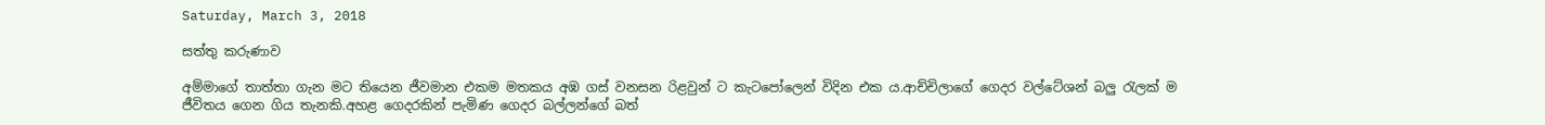Saturday, March 3, 2018

සත්තු කරුණාව

අම්මාගේ තාත්තා ගැන මට තියෙන ජීවමාන එකම මතකය අඹ ගස් වනසන රිළවුන් ට කැටපෝලෙන් විදින එක ය.ආච්චිලාගේ ගෙදර වල්ටේශන් බලු රැලක් ම ජීවිතය ගෙන ගිය තැනකි.අහළ ගෙදරකින් පැමිණ ගෙදර බල්ලන්ගේ බත්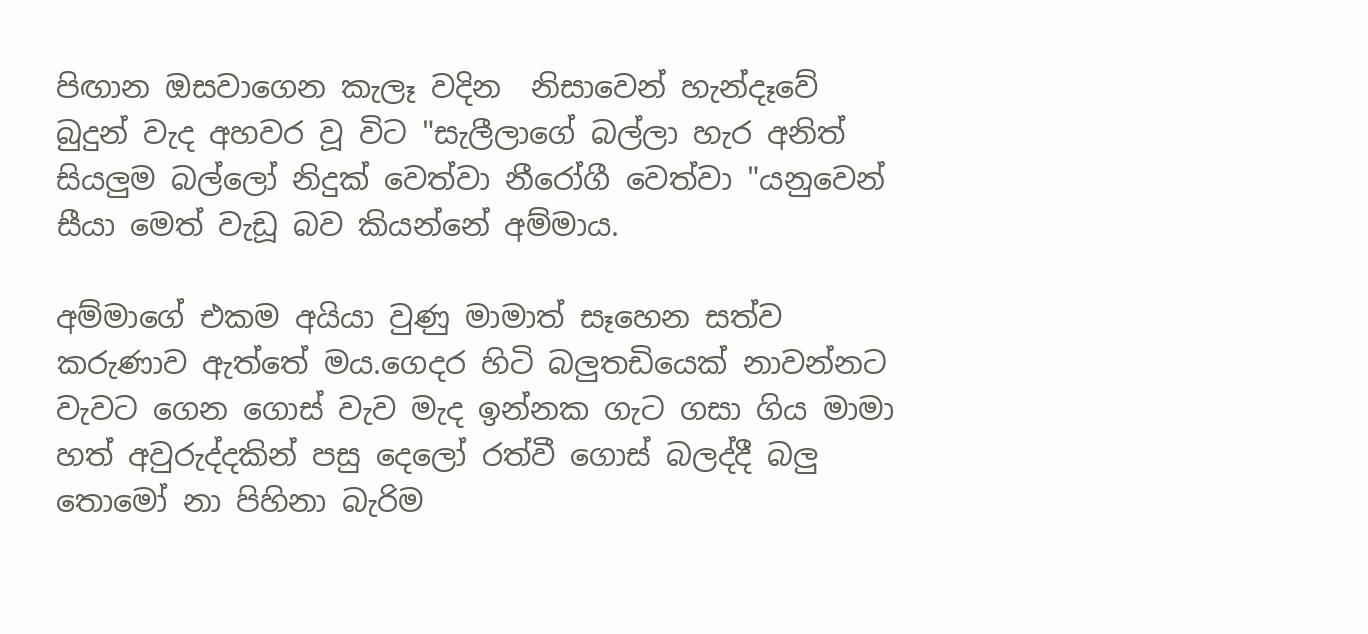පිඟාන ඔසවාගෙන කැලෑ වදින  නිසාවෙන් හැන්දෑවේ බුදුන් වැද අහවර වූ විට "සැලීලාගේ බල්ලා හැර අනිත් සියලුම බල්ලෝ නිදුක් වෙත්වා නීරෝගී වෙත්වා "යනුවෙන් සීයා මෙත් වැඩූ බව කියන්නේ අම්මාය.

අම්මාගේ එකම අයියා වුණු මාමාත් සෑහෙන සත්ව කරුණාව ඇත්තේ මය.ගෙදර හිටි බලුතඩියෙක් නාවන්නට වැවට ගෙන ගොස් වැව මැද ඉන්නක ගැට ගසා ගිය මාමා හත් අවුරුද්දකින් පසු දෙලෝ රත්වී ගොස් බලද්දී බලු තොමෝ නා පිහිනා බැරිම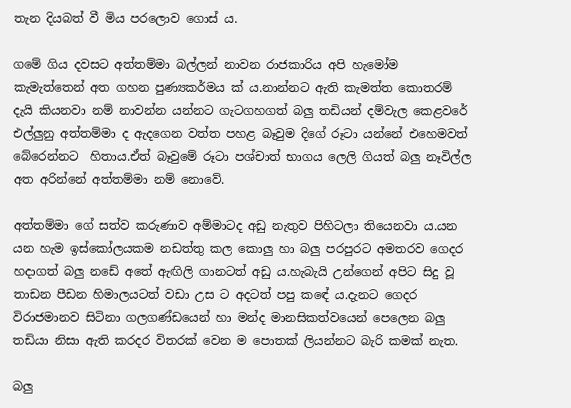තැන දියබත් වී මිය පරලොව ගොස් ය.

ගමේ ගිය දවසට අත්තම්මා බල්ලන් නාවන රාජකාරිය අපි හැමෝම කැමැත්තෙන් අත ගහන පුණ්‍යකර්මය ක් ය.නාන්නට ඇති කැමත්ත කොතරම් දැයි කියනවා නම් නාවන්න යන්නට ගැටගහගත් බලු තඩියන් දම්වැල කෙළවරේ එල්ලුනු අත්තම්මා ද ඇදගෙන වත්ත පහළ බෑවුම දිගේ රූටා යන්නේ එහෙමවත් බේරෙන්නට  හිතාය.ඒත් බෑවුමේ රූටා පශ්චාත් භාගය ලෙලි ගියත් බලු නෑවිල්ල අත අරින්නේ අත්තම්මා නම් නොවේ.

අත්තම්මා ගේ සත්ව කරුණාව අම්මාටද අඩු නැතුව පිහිටලා තියෙනවා ය.යන යන හැම ඉස්කෝලයකම නඩත්තු කල කොලු හා බලු පරපුරට අමතරව ගෙදර හදාගත් බලු නඩේ අතේ ඇඟිලි ගානටත් අඩු ය.හැබැයි උන්ගෙන් අපිට සිදු වූ තාඩන පීඩන හිමාලයටත් වඩා උස ට අදටත් පපු කඳේ ය.දැනට ගෙදර විරාජමානව සිටිනා ගලගණ්ඩයෙන් හා මන්ද මානසිකත්වයෙන් පෙලෙන බලු තඩියා නිසා ඇති කරදර විතරක් වෙන ම පොතක් ලියන්නට බැරි කමක් නැත.

බලු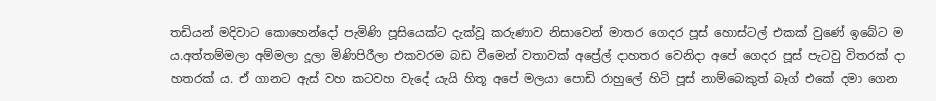තඩියන් මදිවාට කොහෙන්දෝ පැමිණි පූසියෙක්ට දැක්වූ කරුණාව නිසාවෙන් මාතර ගෙදර පූස් හොස්ටල් එකක් වුණේ ඉබේට ම ය.අත්තම්මලා අම්මලා දූලා මිණිපිරීලා එකවරම බඩ වීමෙන් වතාවක් අප්‍රේල් දාහතර වෙනිදා අපේ ගෙදර පූස් පැටවු විතරක් දා හතරක් ය. ඒ ගානට ඇස් වහ කටවහ වැදේ යැයි හිතූ අපේ මලයා පොඩි රාහුලේ හිටි පූස් නාම්බෙකුත් බෑග් එකේ දමා ගෙන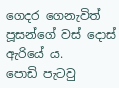ගෙදර ගෙනැවිත් පූසන්ගේ වස් දොස් ඇරියේ ය.
පොඩි පැටවු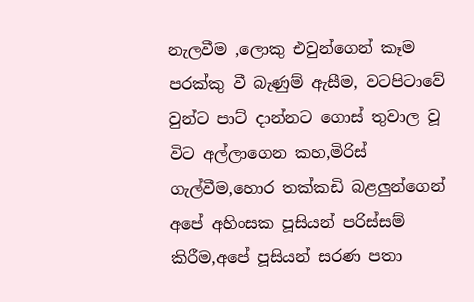නැලවීම ,ලොකු එවුන්ගෙන් කෑම පරක්කු වී බැණුම් ඇසීම, වටපිටාවේ වුන්ට පාට් දාන්නට ගොස් තුවාල වූ විට අල්ලාගෙන කහ,මිරිස් ගැල්වීම,හොර තක්කඩි බළලුන්ගෙන් අපේ අහිංසක පූසියන් පරිස්සම් කිරීම,අපේ පූසියන් සරණ පතා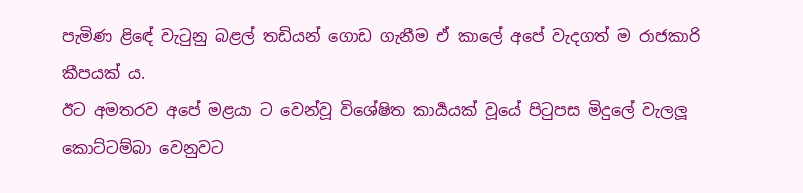පැමිණ ළිඳේ වැටුනු බළල් තඩියන් ගොඩ ගැනීම ඒ කාලේ අපේ වැදගත් ම රාජකාරි කීපයක් ය.
ඊට අමතරව අපේ මළයා ට වෙන්වූ විශේෂිත කාර්‍යයක් වූයේ පිටුපස මිදුලේ වැලලූ කොට්ටම්බා වෙනුවට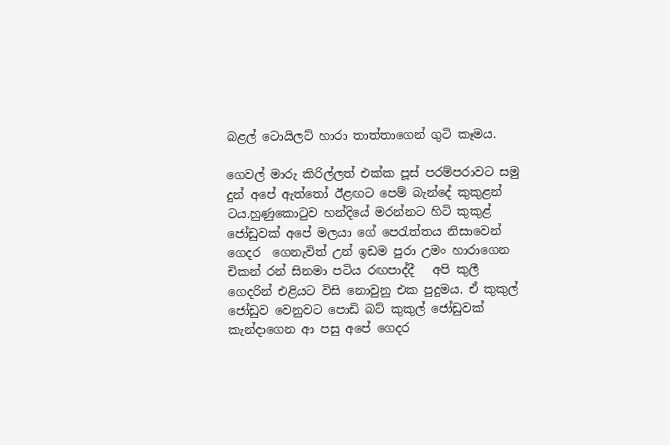බළල් ටොයිලට් හාරා තාත්තාගෙන් ගුටි කෑමය.

ගෙවල් මාරු කිරිල්ලත් එක්ක පූස් පරම්පරාවට සමු දුන් අපේ ඇත්තෝ ඊළඟට පෙම් බැන්දේ කුකුළන් ටය.හුණුකොටුව හන්දියේ මරන්නට හිටි කුකුළ් ජෝඩුවක් අපේ මලයා ගේ පෙරැත්තය නිසාවෙන් ගෙදර  ගෙනැවිත් උන් ඉඩම පුරා උමං හාරාගෙන චිකන් රන් සිනමා පටිය රඟපාද්දී   අපි කුලී ගෙදරින් එළියට විසි නොවුනු එක පුදුමය. ඒ කුකුල් ජෝඩුව වෙනුවට පොඩි බට් කුකුල් ජෝඩුවක් කැන්දාගෙන ආ පසු අපේ ගෙදර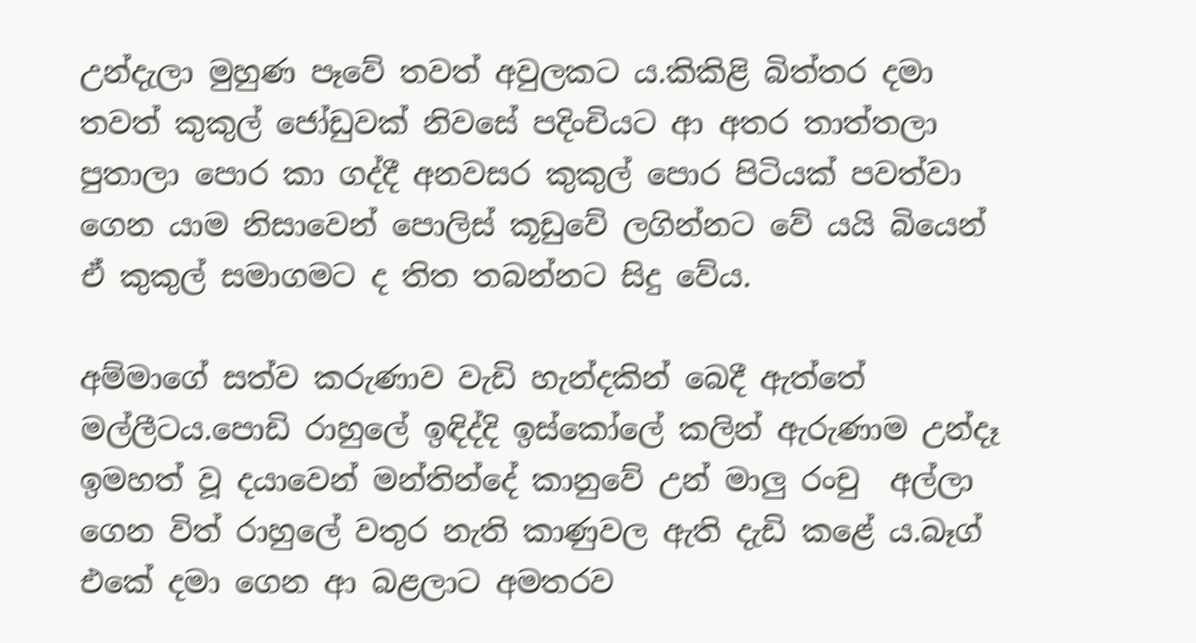උන්දැලා මුහුණ පෑවේ තවත් අවුලකට ය.කිකිළි බිත්තර දමා තවත් කුකුල් ජෝඩුවක් නිවසේ පදිංචියට ආ අතර තාත්තලා පුතාලා පොර කා ගද්දී අනවසර කුකුල් පොර පිටියක් පවත්වා ගෙන යාම නිසාවෙන් පොලිස් කූඩුවේ ලගින්නට වේ යයි බියෙන් ඒ කුකුල් සමාගමට ද තිත තබන්නට සිදු වේය.

අම්මාගේ සත්ව කරුණාව වැඩි හැන්දකින් බෙදී ඇත්තේ මල්ලීටය.පොඩි රාහුලේ ඉඳිද්දි ඉස්කෝලේ කලින් ඇරුණාම උන්දෑ ඉමහත් වූ දයාවෙන් මන්තින්දේ කානුවේ උන් මාලු රංචු  අල්ලා ගෙන විත් රාහුලේ වතුර නැති කාණුවල ඇති දැඩි කළේ ය.බෑග් එකේ දමා ගෙන ආ බළලාට අමතරව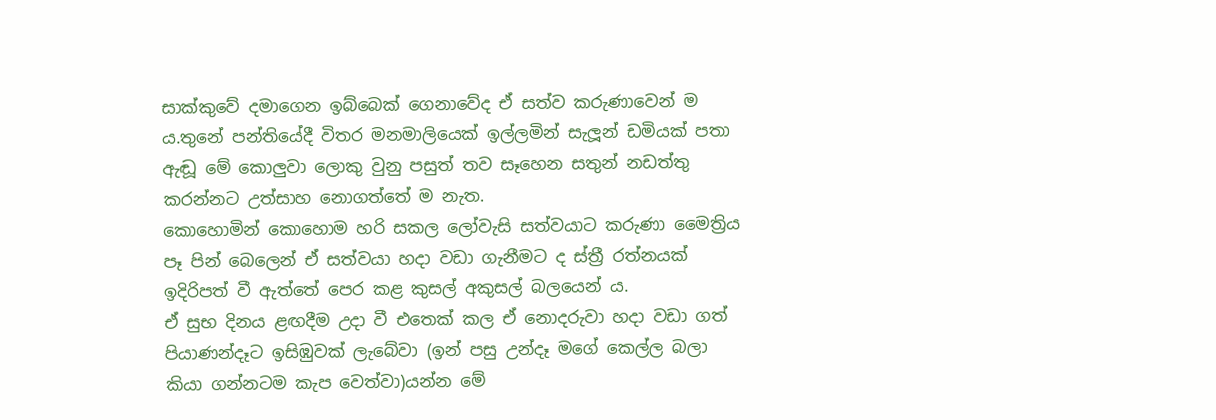සාක්කුවේ දමාගෙන ඉබ්බෙක් ගෙනාවේද ඒ සත්ව කරුණාවෙන් ම ය.තුනේ පන්තියේදී විතර මනමාලියෙක් ඉල්ලමින් සැලූන් ඩමියක් පතා ඇඬූ මේ කොලුවා ලොකු වුනු පසුත් තව සෑහෙන සතුන් නඩත්තු කරන්නට උත්සාහ නොගත්තේ ම නැත.
කොහොමින් කොහොම හරි සකල ලෝවැසි සත්වයාට කරුණා මෛත්‍රිය පෑ පින් බෙලෙන් ඒ සත්වයා හදා වඩා ගැනීමට ද ස්ත්‍රී රත්නයක් ඉදිරිපත් වී ඇත්තේ පෙර කළ කුසල් අකුසල් බලයෙන් ය.
ඒ සුභ දිනය ළඟදීම උදා වී එතෙක් කල ඒ නොදරුවා හදා වඩා ගත් පියාණන්දෑට ඉසිඹුවක් ලැබේවා (ඉන් පසු උන්දෑ මගේ කෙල්ල බලා කියා ගන්නටම කැප වෙත්වා)යන්න මේ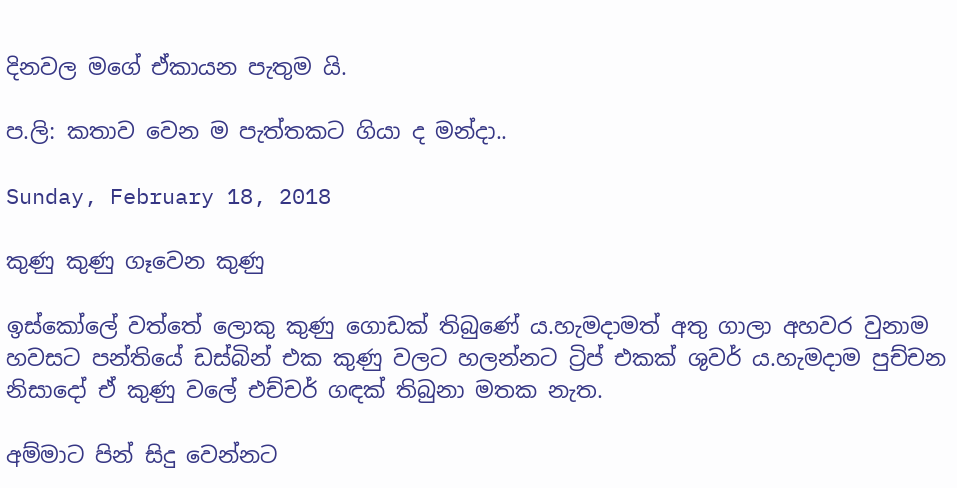දිනවල මගේ ඒකායන පැතුම යි.

ප.ලි: කතාව වෙන ම පැත්තකට ගියා ද මන්දා..

Sunday, February 18, 2018

කුණු කුණු ගෑවෙන කුණු

ඉස්කෝලේ වත්තේ ලොකු කුණු ගොඩක් තිබුණේ ය.හැමදාමත් අතු ගාලා අහවර වුනාම හවසට පන්තියේ ඩස්බින් එක කුණු වලට හලන්නට ට්‍රිප් එකක් ශුවර් ය.හැමදාම පුච්චන නිසාදෝ ඒ කුණු වලේ එච්චර් ගඳක් තිබුනා මතක නැත.

අම්මාට පින් සිදු වෙන්නට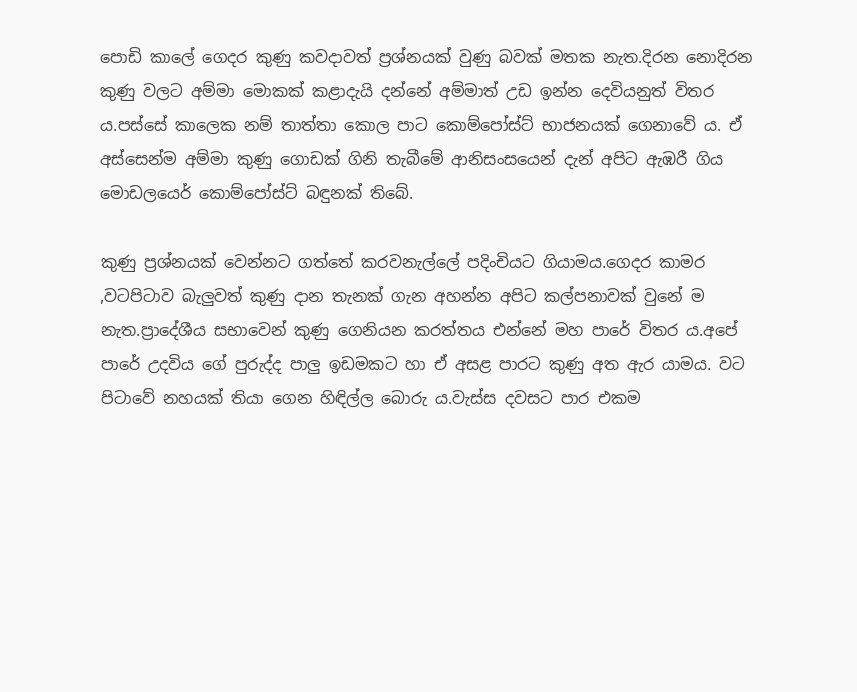පොඩි කාලේ ගෙදර කුණු කවදාවත් ප්‍රශ්නයක් වුණු බවක් මතක නැත.දිරන නොදිරන කුණු වලට අම්මා මොකක් කළාදැයි දන්නේ අම්මාත් උඩ ඉන්න දෙවියනුත් විතර ය.පස්සේ කාලෙක නම් තාත්තා කොල පාට කොම්පෝස්ට් භාජනයක් ගෙනාවේ ය. ඒ අස්සෙන්ම අම්මා කුණු ගොඩක් ගිනි තැබීමේ ආනිසංසයෙන් දැන් අපිට ඇඹරී ගිය මොඩලයෙර් කොම්පෝස්ට් බඳුනක් තිබේ.

කුණු ප්‍රශ්නයක් වෙන්නට ගත්තේ කරවනැල්ලේ පදිංචියට ගියාමය.ගෙදර කාමර ,වටපිටාව බැලුවත් කුණු දාන තැනක් ගැන අහන්න අපිට කල්පනාවක් වුනේ ම නැත.ප්‍රාදේශීය සභාවෙන් කුණු ගෙනියන කරත්තය එන්නේ මහ පාරේ විතර ය.අපේ පාරේ උදවිය ගේ පුරුද්ද පාලු ඉඩමකට හා ඒ අසළ පාරට කුණු අත ඇර යාමය. වට පිටාවේ නහයක් තියා ගෙන හිඳිල්ල බොරු ය.වැස්ස දවසට පාර එකම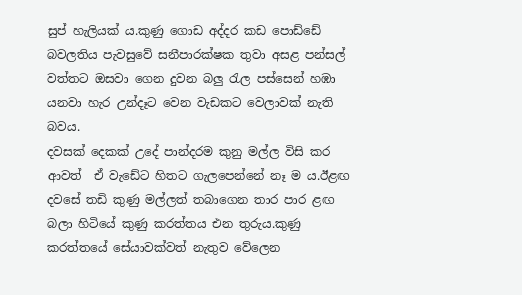සුප් හැලියක් ය.කුණු ගොඩ අද්දර කඩ පොඩ්ඩේ බවලතිය පැවසුවේ සනීපාරක්ෂක තුවා අසළ පන්සල් වත්තට ඔසවා ගෙන දුවන බලු රැල පස්සෙන් හඹා යනවා හැර උන්දෑට වෙන වැඩකට වෙලාවක් නැති බවය.
දවසක් දෙකක් උදේ පාන්දරම කුනු මල්ල විසි කර ආවත්  ඒ වැඩේට හිතට ගැලපෙන්නේ නෑ ම ය.ඊළඟ දවසේ තඩි කුණු මල්ලත් තබාගෙන තාර පාර ළඟ බලා හිටියේ කුණු කරත්තය එන තුරුය.කුණු කරත්තයේ සේයාවක්වත් නැතුව වේලෙන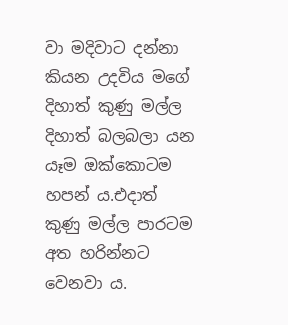වා මදිවාට දන්නා කියන උදවිය මගේ දිහාත් කුණු මල්ල දිහාත් බලබලා යන යෑම ඔක්කොටම හපන් ය.එදාත් කුණු මල්ල පාරටම අත හරින්නට වෙනවා ය.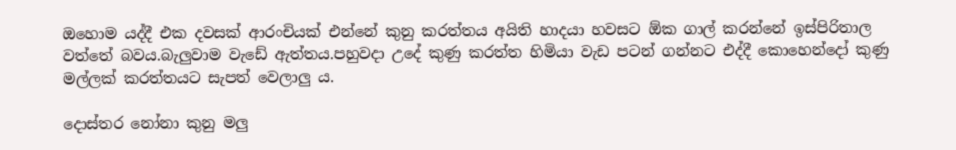ඔහොම යද්දී එක දවසක් ආරංචියක් එන්නේ කුනු කරත්තය අයිති හාදයා හවසට ඕක ගාල් කරන්නේ ඉස්පිරිතාල වත්තේ බවය.බැලුවාම වැඩේ ඇත්තය.පහුවදා උදේ කුණු කරත්ත හිමියා වැඩ පටන් ගන්නට එද්දී කොහෙන්දෝ කුණු මල්ලක් කරත්තයට සැපත් වෙලාලු ය.

දොස්තර නෝනා කුනු මලු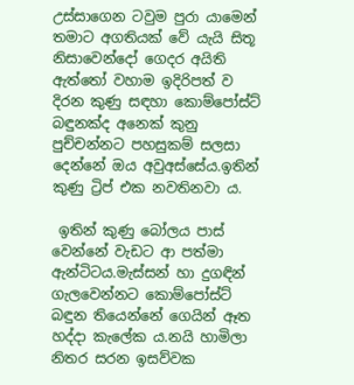උස්සාගෙන ටවුම පුරා යාමෙන් තමාට අගතියක් වේ යැයි සිතූ නිසාවෙන්දෝ ගෙදර අයිති ඇත්තෝ වහාම ඉදිරිපත් ව දිරන කුණු සඳහා කොම්පෝස්ට් බඳුනක්ද අනෙක් කුනු පුච්චන්නට පහසුකම් සලසා දෙන්නේ ඔය අවුඅස්සේය.ඉතින් කුණු ට්‍රිප් එක නවතිනවා ය.

 ඉතින් කුණු බෝලය පාස් වෙන්නේ වැඩට ආ පත්මා ඇන්ටිටය.මැස්සන් හා දුගඳින් ගැලවෙන්නට කොම්පෝස්ට් බඳුන තියෙන්නේ ගෙයින් ඈත හද්දා කැලේක ය.නයි හාමිලා නිතර සරන ඉසව්වක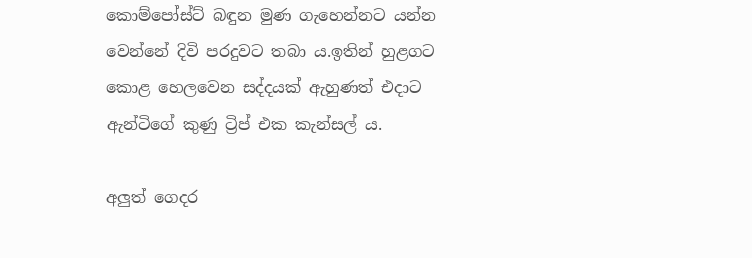කොම්පෝස්ට් බඳුන මුණ ගැහෙන්නට යන්න වෙන්නේ දිවි පරදුවට තබා ය.ඉතින් හුළගට කොළ හෙලවෙන සද්දයක් ඇහුණත් එදාට ඇන්ටිගේ කුණු ට්‍රිප් එක කැන්සල් ය.

අලුත් ගෙදර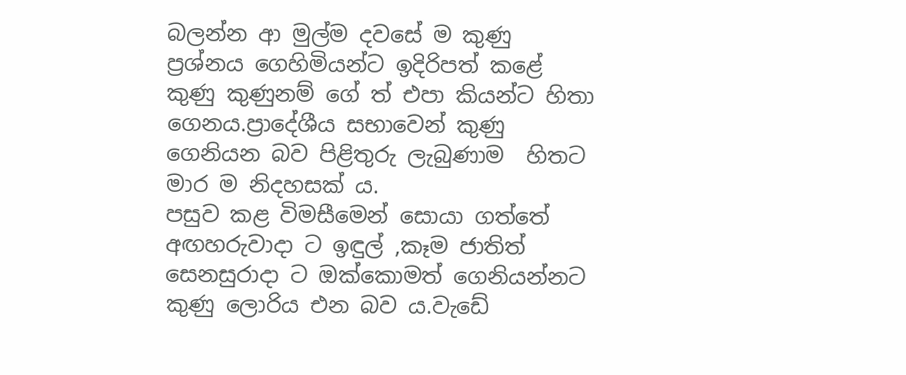බලන්න ආ මුල්ම දවසේ ම කුණු ප්‍රශ්නය ගෙහිමියන්ට ඉදිරිපත් කළේ කුණු කුණුනම් ගේ ත් එපා කියන්ට හිතා ගෙනය.ප්‍රාදේශීය සභාවෙන් කුණු ගෙනියන බව පිළිතුරු ලැබුණාම  හිතට මාර ම නිදහසක් ය.
පසුව කළ විමසීමෙන් සොයා ගත්තේ අඟහරුවාදා ට ඉඳුල් ,කෑම ජාතිත් සෙනසුරාදා ට ඔක්කොමත් ගෙනියන්නට කුණු ලොරිය එන බව ය.වැඩේ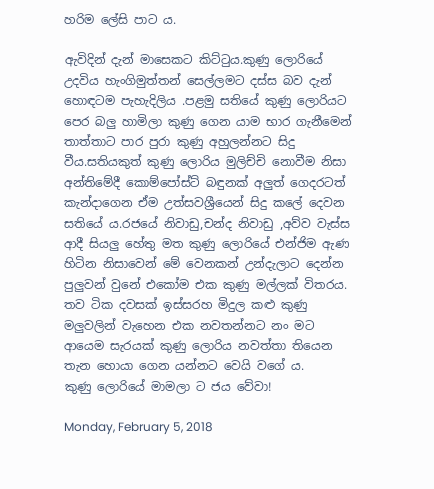හරිම ලේසි පාට ය.

ඇවිදින් දැන් මාසෙකට කිට්ටුය.කුණු ලොරියේ උදවිය හැංගිමුත්තන් සෙල්ලමට දස්ස බව දැන් හොඳටම පැහැදිලිය .පළමු සතියේ කුණු ලොරියට පෙර බලු හාමිලා කුණු ගෙන යාම භාර ගැනීමෙන් තාත්තාට පාර පුරා කුණු අහුලන්නට සිදු වීය.සතියකුත් කුණු ලොරිය මුලිච්චි නොවීම නිසා අන්තිමේදී කොම්පෝස්ට් බඳුනක් අලුත් ගෙදරටත් කැන්දාගෙන ඒම උත්සවශ්‍රීයෙන් සිදු කලේ දෙවන සතියේ ය.රජයේ නිවාඩු,චන්ද නිවාඩු ,අව්ව වැස්ස ආදී සියලු හේතු මත කුණු ලොරියේ එන්ජිම ඇණ හිටින නිසාවෙන් මේ වෙනකන් උන්දැලාට දෙන්න පුලුවන් වුනේ එකෝම එක කුණු මල්ලක් විතරය.
තව ටික දවසක් ඉස්සරහ මිදුල කළු කුණු මලුවලින් වැහෙන එක නවතන්නට නං මට ආයෙම සැරයක් කුණු ලොරිය නවත්තා තියෙන තැන හොයා ගෙන යන්නට වෙයි වගේ ය.
කුණු ලොරියේ මාමලා ට ජය වේවා!

Monday, February 5, 2018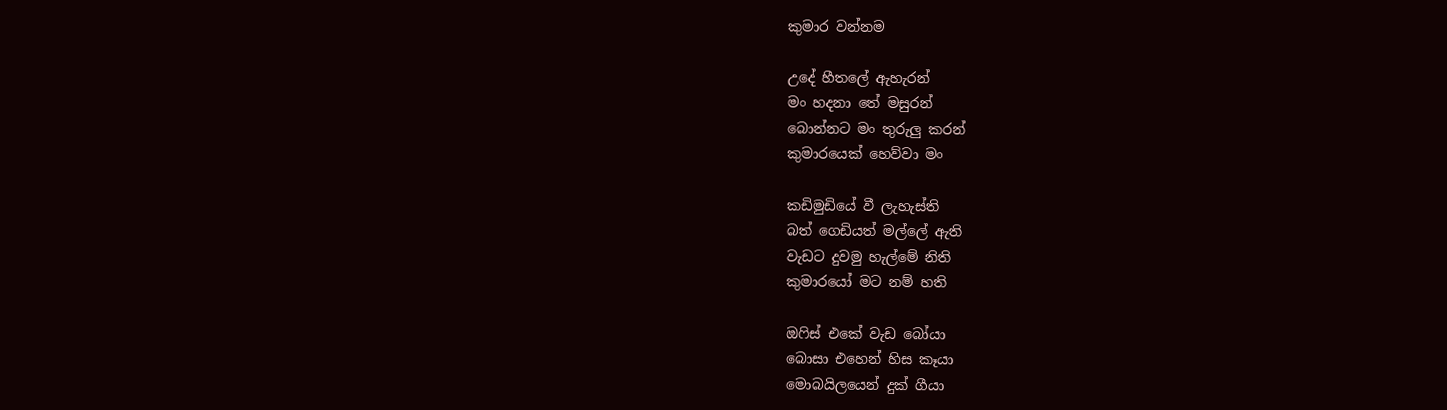කුමාර වන්නම

උදේ හීතලේ ඇහැරන්
මං හදනා තේ මසුරන්
බොන්නට මං තුරුලු කරන්
කුමාරයෙක් හෙව්වා මං

කඩිමුඩියේ වී ලැහැස්ති
බත් ගෙඩියත් මල්ලේ ඇති
වැඩට දුවමු හැල්මේ නිති
කුමාරයෝ මට නම් හති

ඔෆිස් එකේ වැඩ බෝයා
බොසා එහෙන් හිස කෑයා
මොබයිලයෙන් දුක් ගීයා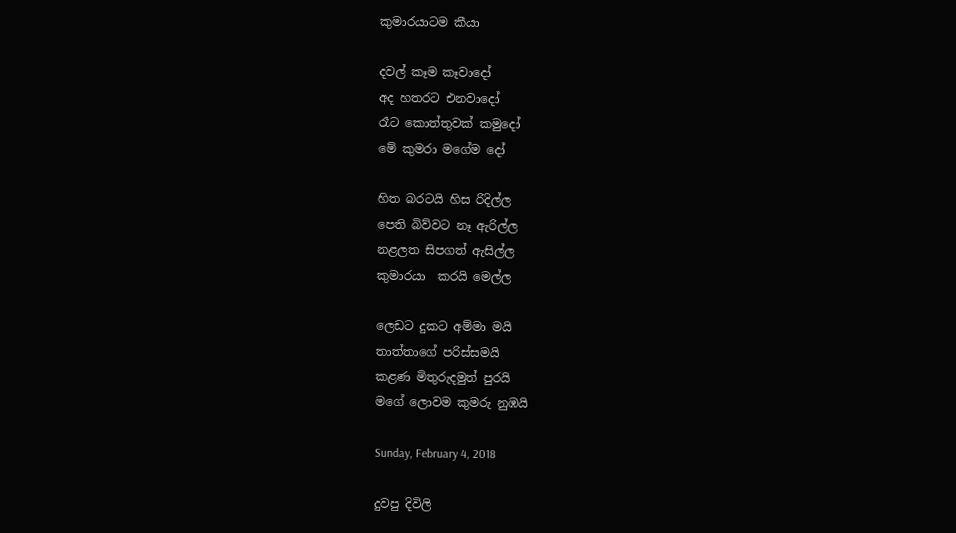කුමාරයාටම කීයා

දවල් කෑම කෑවාදෝ
අද හතරට එනවාදෝ
රෑට කොත්තුවක් කමුදෝ
මේ කුමරා මගේම දෝ

හිත බරටයි හිස රිදිල්ල
පෙති බිව්වට නෑ ඇරිල්ල
නළලත සිපගත් ඇසිල්ල
කුමාරයා  කරයි මෙල්ල

ලෙඩට දුකට අම්මා මයි
තාත්තාගේ පරිස්සමයි
කළණ මිතුරුදමුත් පුරයි
මගේ ලොවම කුමරු නුඹයි

Sunday, February 4, 2018

දුවපු දිවිලි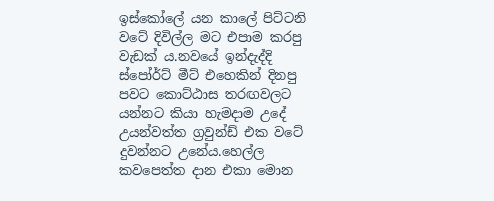ඉස්කෝලේ යන කාලේ පිට්ටනි වටේ දිවිල්ල මට එපාම කරපු වැඩක් ය.නවයේ ඉන්දැද්දි  ස්පෝර්ට් මීට් එහෙකින් දිනපු පවට කොට්ඨාස තරඟවලට යන්නට කියා හැමදාම උදේ උයන්වත්ත ග්‍රවුන්ඩ් එක වටේ දුවන්නට උනේය.හෙල්ල කවපෙත්ත දාන එකා මොන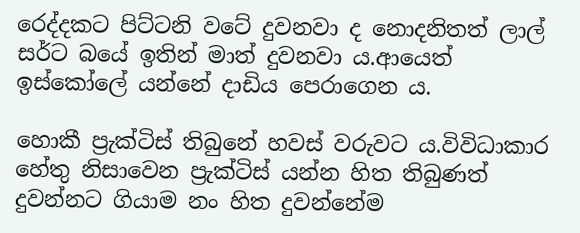රෙද්දකට පිට්ටනි වටේ දුවනවා ද නොදනිතත් ලාල් සර්ට බයේ ඉතින් මාත් දුවනවා ය.ආයෙත් ඉස්කෝලේ යන්නේ දාඩිය පෙරාගෙන ය.

හොකී ප්‍රැක්ටිස් තිබුනේ හවස් වරුවට ය.විවිධාකාර හේතු නිසාවෙන ප්‍රැක්ටිස් යන්න හිත තිබුණත් දුවන්නට ගියාම නං හිත දුවන්නේම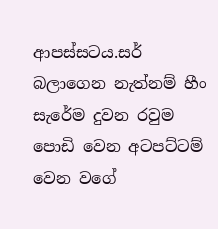ආපස්සටය.සර් බලාගෙන නැත්නම් හීං සැරේම දුවන රවුම පොඩි වෙන අටපට්ටම් වෙන වගේ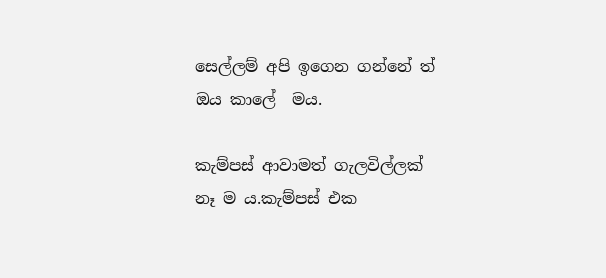සෙල්ලම් අපි ඉගෙන ගන්නේ ත් ඔය කාලේ  මය.

කැම්පස් ආවාමත් ගැලවිල්ලක් නෑ ම ය.කැම්පස් එක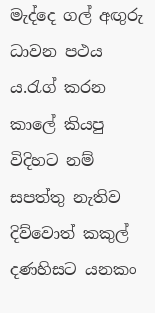මැද්දෙ ගල් අඟුරු ධාවන පථය ය.රැග් කරන කාලේ කියපු විදිහට නම් සපත්තු නැතිව දිව්වොත් කකුල් දණහිසට යනකං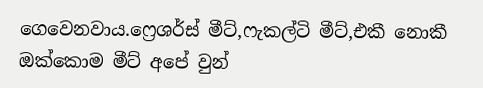ගෙවෙනවාය.ෆ්‍රෙශර්ස් මීට්,ෆැකල්ටි මීට්,එකී නොකී ඔක්කොම මීට් අපේ වුන්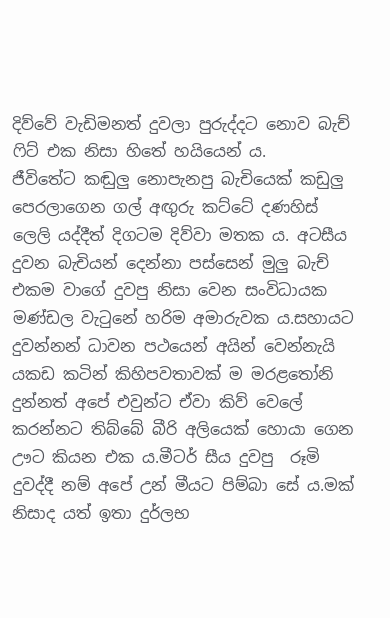දිව්වේ වැඩිමනත් දුවලා පුරුද්දට නොව බැච් ෆිට් එක නිසා හිතේ හයියෙන් ය.
ජීවිතේට කඬුලු නොපැනපු බැචියෙක් කඩුලු පෙරලාගෙන ගල් අඟුරු කට්ටේ දණහිස් ලෙලි යද්දීත් දිගටම දිව්වා මතක ය. අටසීය දුවන බැචියන් දෙන්නා පස්සෙන් මුලු බැච් එකම වාගේ දුවපු නිසා වෙන සංවිධායක මණ්ඩල වැටුනේ හරිම අමාරුවක ය.සහායට දුවන්නන් ධාවන පථයෙන් අයින් වෙන්නැයි යකඩ කටින් කිහිපවතාවක් ම මරළතෝනි දුන්නත් අපේ එවුන්ට ඒවා කිව් වෙලේ කරන්නට තිබ්බේ බීරි අලියෙක් හොයා ගෙන ඌට කියන එක ය.මීටර් සීය දුවපු  රූමි දුවද්දී නම් අපේ උන් මීයට පිම්බා සේ ය.මක් නිසාද යත් ඉතා දුර්ලභ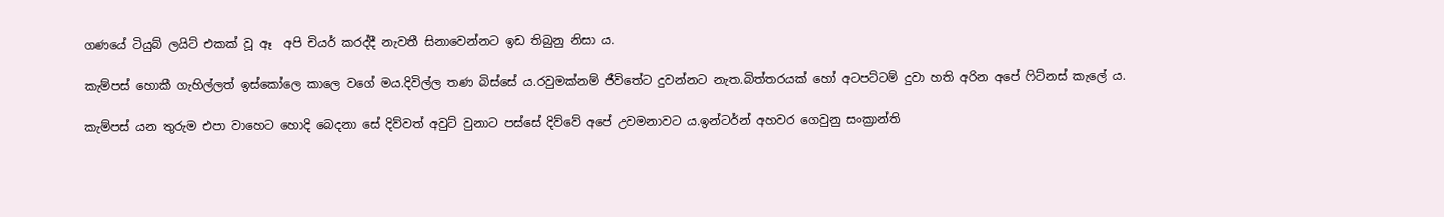ගණයේ ටියුබ් ලයිට් එකක් වූ ඈ  අපි චියර් කරද්දී නැවතී සිනාවෙන්නට ඉඩ තිබුනු නිසා ය.

කැම්පස් හොකී ගැහිල්ලත් ඉස්කෝලෙ කාලෙ වගේ මය.දිවිල්ල තණ බිස්සේ ය.රවුමක්නම් ජීවිතේට දුවන්නට නැත.බිත්තරයක් හෝ අටපට්ටම් දුවා හති අරින අපේ ෆිට්නස් කැලේ ය.

කැම්පස් යන තුරුම එපා වාහෙට හොදි බෙදනා සේ දිව්වත් අවුට් වුනාට පස්සේ දිව්වේ අපේ උවමනාවට ය.ඉන්ටර්න් අහවර ගෙවුනු සංක්‍රාන්ති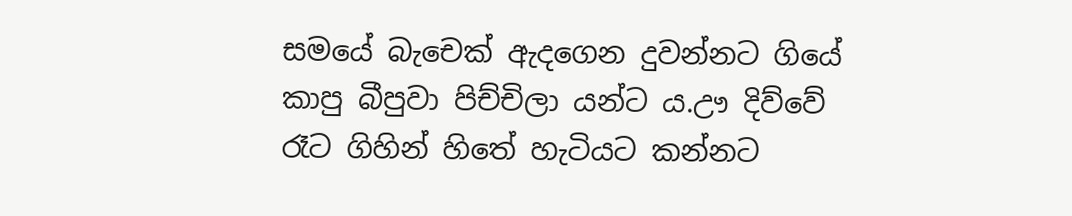සමයේ බැචෙක් ඇදගෙන දුවන්නට ගියේ කාපු බීපුවා පිච්චිලා යන්ට ය.ඌ දිව්වේ රෑට ගිහින් හිතේ හැටියට කන්නට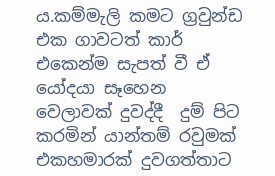ය.කම්මැලි කමට ග්‍රවුන්ඩ එක ගාවටත් කාර් එකෙන්ම සැපත් වී ඒ යෝදයා සෑහෙන වෙලාවක් දුවද්දී  දුම් පිට කරමින් යාන්තම් රවුමක් එකහමාරක් දුවගත්තාට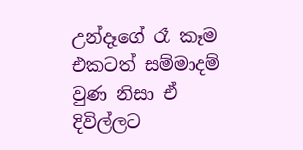උන්දෑගේ රෑ කෑම එකටත් සම්මාදම් වුණ නිසා ඒ දිවිල්ලට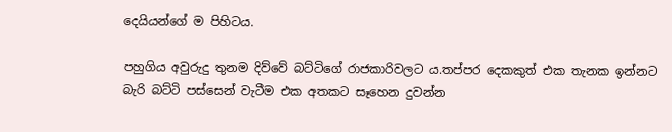දෙයියන්ගේ ම පිහිටය.

පහුගිය අවුරුදු තුනම දිව්වේ බට්ටිගේ රාජකාරිවලට ය.තප්පර දෙකකුත් එක තැනක ඉන්නට බැරි බට්ටි පස්සෙන් වැටීම එක අතකට සෑහෙන දුවන්න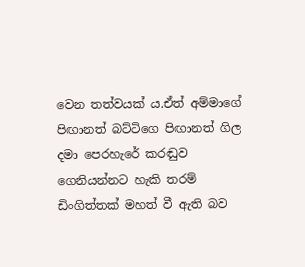වෙන තත්වයක් ය.ඒත් අම්මාගේ පිඟානත් බට්ටිගෙ පිඟානත් ගිල දමා පෙරහැරේ කරඬුව ගෙනියන්නට හැකි තරම් ඩිංගිත්තක් මහත් වී ඇති බව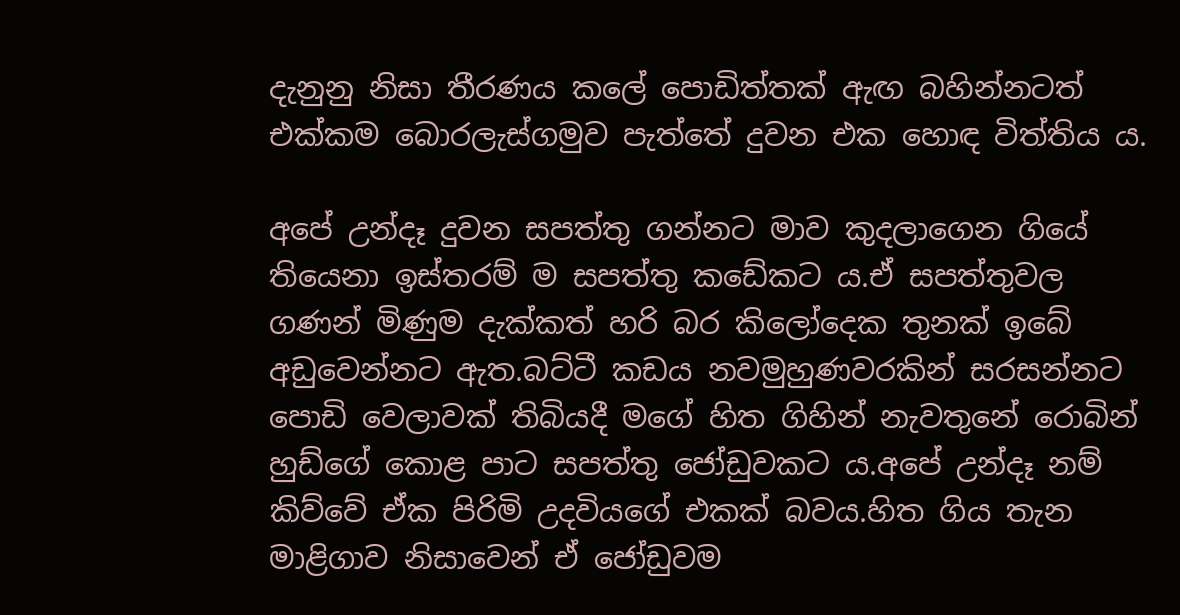දැනුනු නිසා තීරණය කලේ පොඩිත්තක් ඇඟ බහින්නටත් එක්කම බොරලැස්ගමුව පැත්තේ දුවන එක හොඳ විත්තිය ය.

අපේ උන්දෑ දුවන සපත්තු ගන්නට මාව කුදලාගෙන ගියේ  තියෙනා ඉස්තරම් ම සපත්තු කඩේකට ය.ඒ සපත්තුවල ගණන් මිණුම දැක්කත් හරි බර කිලෝදෙක තුනක් ඉබේ අඩුවෙන්නට ඇත.බට්ටී කඩය නවමුහුණවරකින් සරසන්නට පොඩි වෙලාවක් තිබියදී මගේ හිත ගිහින් නැවතුනේ රොබින් හුඩ්ගේ කොළ පාට සපත්තු ජෝඩුවකට ය.අපේ උන්දෑ නම් කිව්වේ ඒක පිරිමි උදවියගේ එකක් බවය.හිත ගිය තැන මාළිගාව නිසාවෙන් ඒ ජෝඩුවම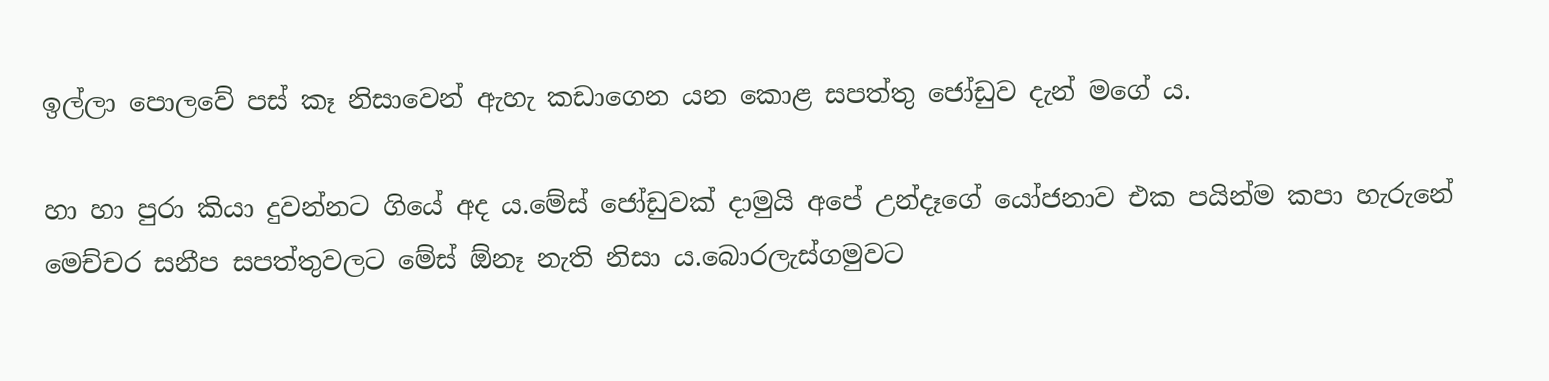ඉල්ලා පොලවේ පස් කෑ නිසාවෙන් ඇහැ කඩාගෙන යන කොළ සපත්තු ජෝඩුව දැන් මගේ ය.

හා හා පුරා කියා දුවන්නට ගියේ අද ය.මේස් ජෝඩුවක් දාමුයි අපේ උන්දෑගේ යෝජනාව එක පයින්ම කපා හැරුනේ මෙච්චර සනීප සපත්තුවලට මේස් ඕනෑ නැති නිසා ය.බොරලැස්ගමුවට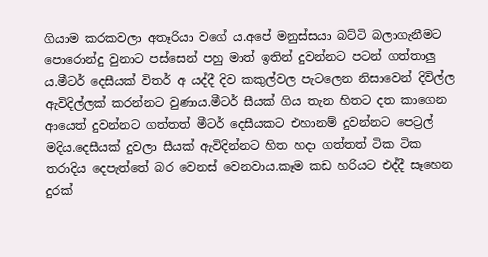ගියාම කරකවලා අතෑරියා වගේ ය.අපේ මනුස්සයා බට්ටි බලාගැනීමට පොරොන්දු වුනාට පස්සෙන් පහු මාත් ඉතින් දුවන්නට පටන් ගත්තාලු ය.මීටර් දෙසීයක් විතර් අ යද්දී දිව කකුල්වල පැටලෙන නිසාවෙන් දිවිල්ල ඇවිදිල්ලක් කරන්නට වුණාය.මීටර් සීයක් ගිය තැන හිතට දත කාගෙන ආයෙත් දුවන්නට ගත්තත් මීටර් දෙසීයකට එහානම් දුවන්නට පෙට්‍රල් මදිය.දෙසීයක් දුවලා සීයක් ඇවිදින්නට හිත හදා ගත්තත් ටික ටික තරාදිය දෙපැත්තේ බර වෙනස් වෙනවාය.කෑම කඩ හරියට එද්දී සෑහෙන දුරක්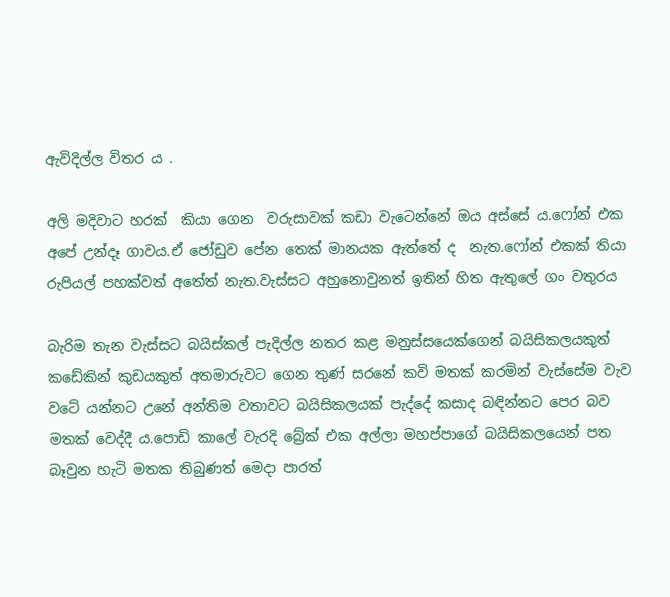ඇවිදිල්ල විතර ය .

අලි මදිවාට හරක්  කියා ගෙන  වරුසාවක් කඩා වැටෙන්නේ ඔය අස්සේ ය.ෆෝන් එක අපේ උන්දෑ ගාවය.ඒ ජෝඩුව පේන තෙක් මානයක ඇත්තේ ද  නැත.ෆෝන් එකක් තියා රුපියල් පහක්වත් අතේත් නැත.වැස්සට අහුනොවුනත් ඉතින් හිත ඇතුලේ ගං වතුරය

බැරිම තැන වැස්සට බයිස්කල් පැදිල්ල නතර කළ මනුස්සයෙක්ගෙන් බයිසිකලයකුත් කඩේකින් කුඩයකුත් අතමාරුවට ගෙන තුණ් සරනේ කවි මතක් කරමින් වැස්සේම වැව වටේ යන්නට උනේ අන්තිම වතාවට බයිසිකලයක් පැද්දේ කසාද බඳින්නට පෙර බව මතක් වෙද්දී ය.පොඩි කාලේ වැරදි බ්‍රේක් එක අල්ලා මහප්පාගේ බයිසිකලයෙන් පත බෑවුන හැටි මතක තිබුණත් මෙදා පාරත්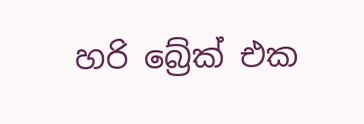හරි බ්‍රේක් එක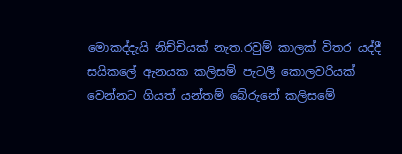මොකද්දැයි නිච්චියක් නැත.රවුම් කාලක් විතර යද්දී සයිකලේ ඇනයක කලිසම් පැටලී කොලවරියක් වෙන්නට ගියත් යන්තම් බේරුනේ කලිසමේ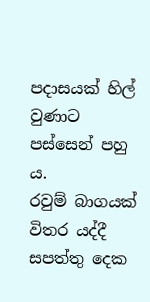පදාසයක් හිල් වුණාට පස්සෙන් පහු ය.
රවුම් බාගයක් විතර යද්දී සපත්තු දෙක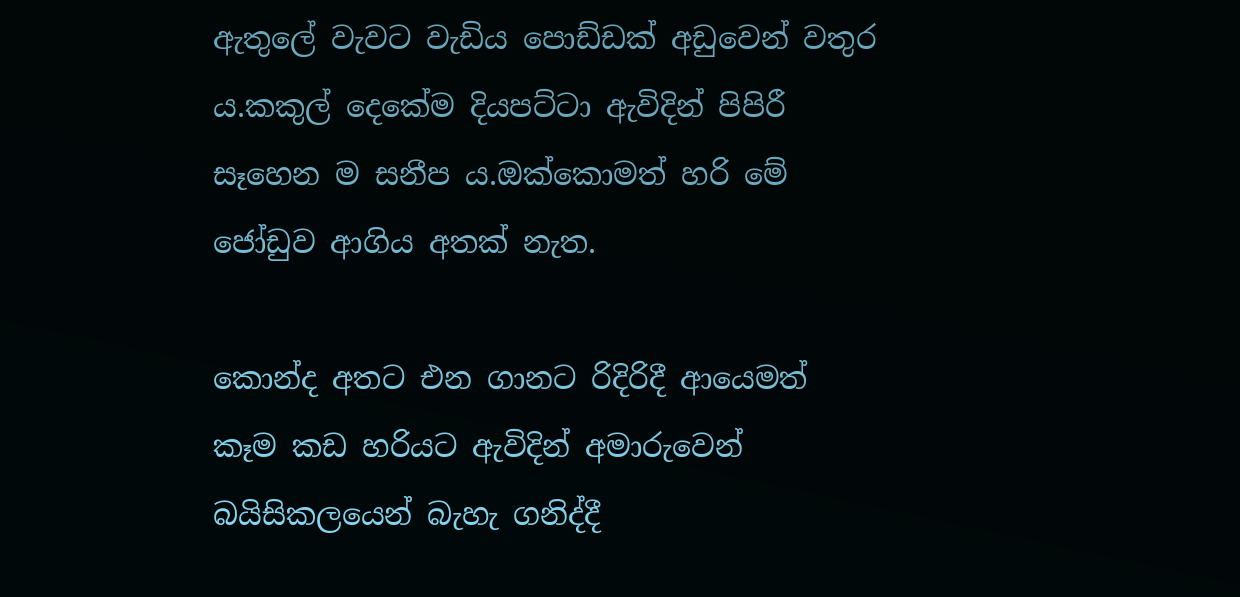ඇතුලේ වැවට වැඩිය පොඩ්ඩක් අඩුවෙන් වතුර ය.කකුල් දෙකේම දියපට්ටා ඇවිදින් පිපිරී සෑහෙන ම සනීප ය.ඔක්කොමත් හරි මේ ජෝඩුව ආගිය අතක් නැත.

කොන්ද අතට එන ගානට රිදිරිදී ආයෙමත් කෑම කඩ හරියට ඇවිදින් අමාරුවෙන් බයිසිකලයෙන් බැහැ ගනිද්දී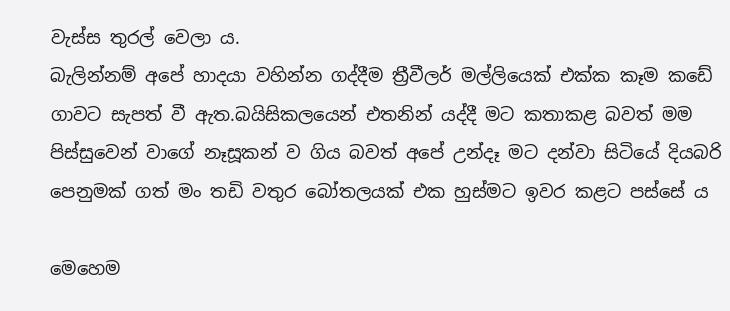වැස්ස තුරල් වෙලා ය.
බැලින්නම් අපේ හාදයා වහින්න ගද්දීම ත්‍රීවීලර් මල්ලියෙක් එක්ක කෑම කඩේ ගාවට සැපත් වී ඇත.බයිසිකලයෙන් එතනින් යද්දී මට කතාකළ බවත් මම පිස්සුවෙන් වාගේ නෑසූකන් ව ගිය බවත් අපේ උන්දෑ මට දන්වා සිටියේ දියබරි පෙනුමක් ගත් මං තඩි වතුර බෝතලයක් එක හුස්මට ඉවර කළට පස්සේ ය

මෙහෙම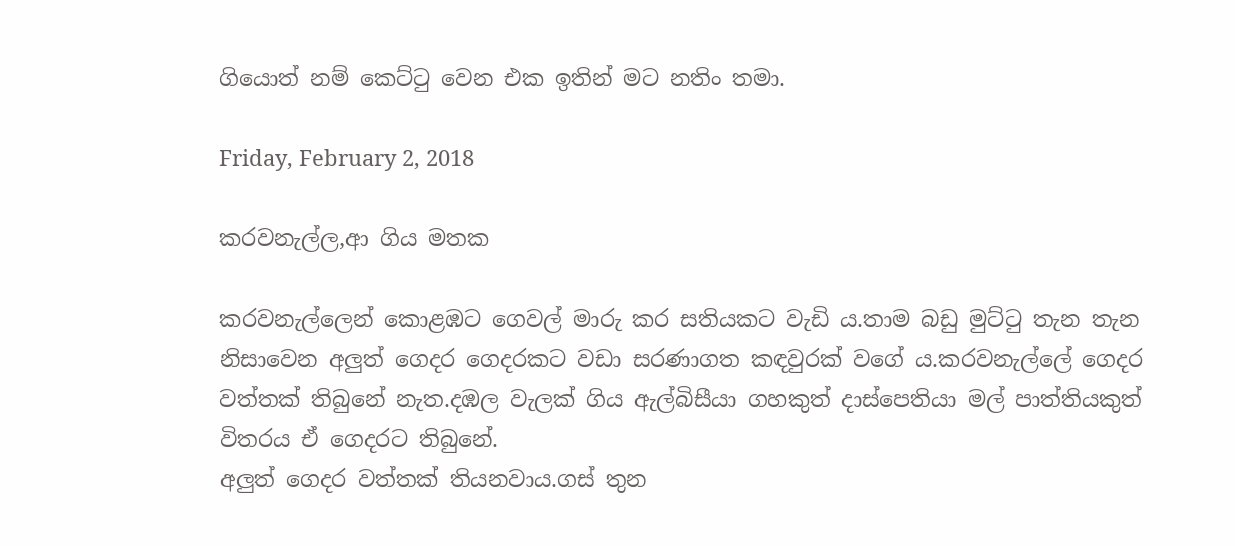ගියොත් නම් කෙට්ටු වෙන එක ඉතින් මට නතිං තමා.

Friday, February 2, 2018

කරවනැල්ල,ආ ගිය මතක

කරවනැල්ලෙන් කොළඹට ගෙවල් මාරු කර සතියකට වැඩි ය.තාම බඩු මුට්ටු තැන තැන නිසාවෙන අලුත් ගෙදර ගෙදරකට වඩා සරණාගත කඳවුරක් වගේ ය.කරවනැල්ලේ ගෙදර වත්තක් තිබුනේ නැත.දඹල වැලක් ගිය ඇල්බිසීයා ගහකුත් දාස්පෙතියා මල් පාත්තියකුත් විතරය ඒ ගෙදරට තිබුනේ.
අලුත් ගෙදර වත්තක් තියනවාය.ගස් තුන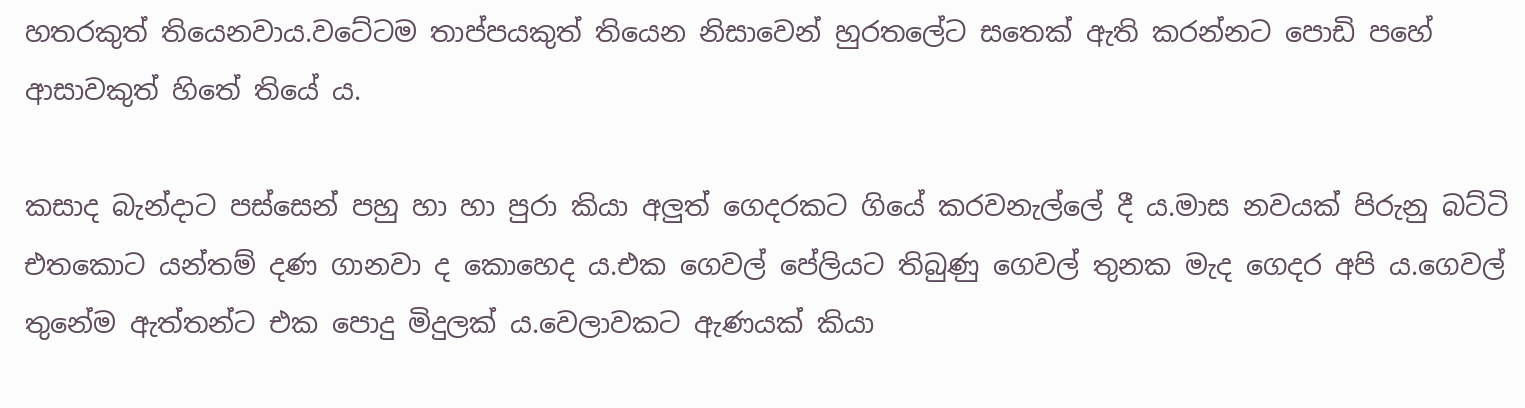හතරකුත් තියෙනවාය.වටේටම තාප්පයකුත් තියෙන නිසාවෙන් හුරතලේට සතෙක් ඇති කරන්නට පොඩි පහේ ආසාවකුත් හිතේ තියේ ය.

කසාද බැන්දාට පස්සෙන් පහු හා හා පුරා කියා අලුත් ගෙදරකට ගියේ කරවනැල්ලේ දී ය.මාස නවයක් පිරුනු බට්ටි එතකොට යන්තම් දණ ගානවා ද කොහෙද ය.එක ගෙවල් පේලියට තිබුණු ගෙවල් තුනක මැද ගෙදර අපි ය.ගෙවල් තුනේම ඇත්තන්ට එක පොදු මිදුලක් ය.වෙලාවකට ඇණයක් කියා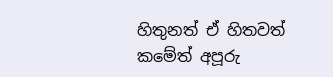හිතුනත් ඒ හිතවත් කමේත් අපූරු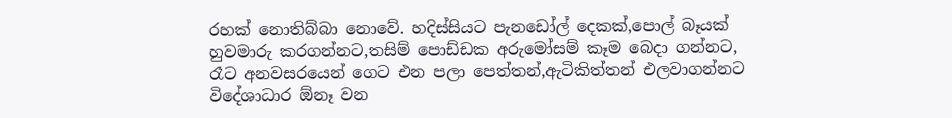රහක් නොතිබ්බා නොවේ. හදිස්සියට පැනඩෝල් දෙකක්,පොල් බෑයක් හුවමාරු කරගන්නට,තසිම් පොඩ්ඩක අරුමෝසම් කෑම බෙදා ගන්නට, රෑට අනවසරයෙන් ගෙට එන පලා පෙත්තන්,ඇටිකිත්තන් එලවාගන්නට විදේශාධාර ඕනෑ වන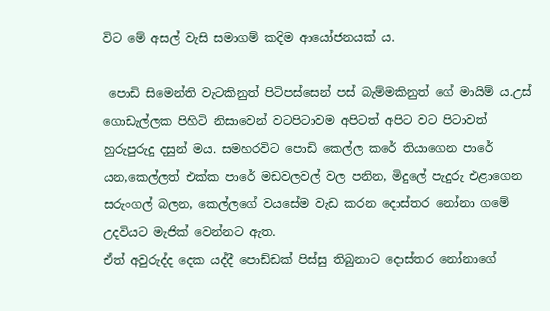විට මේ අසල් වැසි සමාගම් කදිම ආයෝජනයක් ය.

 පොඩි සිමෙන්ති වැටකිනුත් පිටිපස්සෙන් පස් බැම්මකිනුත් ගේ මායිම් ය.උස් ගොඩැල්ලක පිහිටි නිසාවෙන් වටපිටාවම අපිටත් අපිට වට පිටාවත් හුරුපුරුදු දසුන් මය. සමහරවිට පොඩි කෙල්ල කරේ තියාගෙන පාරේ යන,කෙල්ලත් එක්ක පාරේ මඩවලවල් වල පනින, මිදුලේ පැදුරු එළාගෙන සරුංගල් බලන, කෙල්ලගේ වයසේම වැඩ කරන දොස්තර නෝනා ගමේ උදවියට මැජික් වෙන්නට ඇත.
ඒත් අවුරුද්ද දෙක යද්දී පොඩ්ඩක් පිස්සු තිබුනාට දොස්තර නෝනාගේ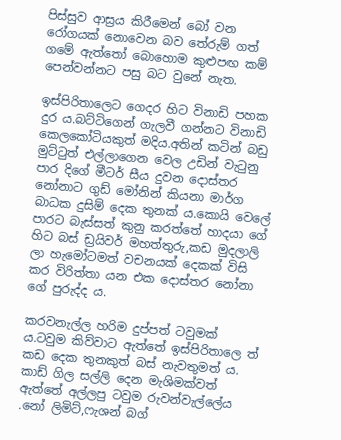පිස්සුව ආස්‍රය කිරීමෙන් බෝ වන රෝගයක් නොවෙන බව තේරුම් ගත් ගමේ ඇත්තෝ බොහොම කුළුපඟ කම් පෙන්වන්නට පසු බට වුනේ නැත.

ඉස්පිරිතාලෙට ගෙදර හිට විනාඩි පහක දුර ය.බට්ටිගෙන් ගැලවී ගන්නට විනාඩි කෙලකෝටියකුත් මදිය.අතින් කටින් බඩු මුට්ටුත් එල්ලාගෙන වෙල උඩින් වැටුනු පාර දිගේ මීටර් සීය දුවන දොස්තර නෝනාට ගුඩ් මෝනින් කියනා මාර්ග බාධක දුසිම් දෙක තුනක් ය.කොයි වෙලේ පාරට බැස්සත් කුනු කරත්තේ හාදයා ගේ හිට බස් ඩ්‍රයිවර් මහත්තුරු,කඩ මුදලාලි ලා හැමෝටමත් වචනයක් දෙකක් විසි කර විරිත්තා යන එක දොස්තර නෝනා ගේ පුරුද්ද ය.

කරවනැල්ල හරිම දුප්පත් ටවුමක් ය.ටවුම කිව්වාට ඇත්තේ ඉස්පිරිතාලෙ ත් කඩ දෙක තුනකුත් බස් නැවතුමත් ය.
කාඩ් ගිල සල්ලි දෙන මැශිමක්වත් ඇත්තේ අල්ලපු ටවුම රුවන්වැල්ලේය .නෝ ලිමිට්,ෆැශන් බග්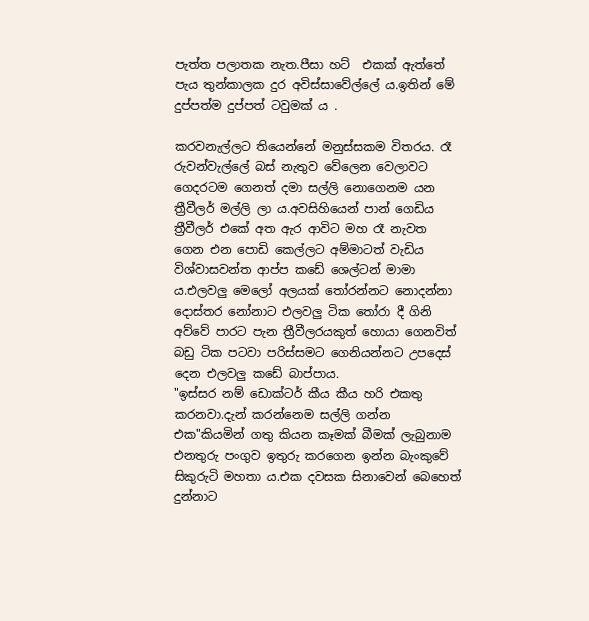පැත්ත පලාතක නැත.පීසා හට්  එකක් ඇත්තේ පැය තුන්කාලක දුර අවිස්සාවේල්ලේ ය.ඉතින් මේ දුප්පත්ම දුප්පත් ටවුමක් ය .

කරවනැල්ලට තියෙන්නේ මනුස්සකම විතරය. රෑ රුවන්වැල්ලේ බස් නැතුව වේලෙන වෙලාවට ගෙදරටම ගෙනත් දමා සල්ලි නොගෙනම යන ත්‍රීවීලර් මල්ලි ලා ය.අවසිහියෙන් පාන් ගෙඩිය ත්‍රීවීලර් එකේ අත ඇර ආවිට මහ රෑ නැවත ගෙන එන පොඩි කෙල්ලට අම්මාටත් වැඩිය විශ්වාසවන්ත ආප්ප කඩේ ශෙල්ටන් මාමා ය.එලවලු මෙලෝ අලයක් තෝරන්නට නොදන්නා දොස්තර නෝනාට එලවලු ටික තෝරා දී ගිනි අව්වේ පාරට පැන ත්‍රීවීලරයකුත් හොයා ගෙනවිත් බඩු ටික පටවා පරිස්සමට ගෙනියන්නට උපදෙස් දෙන එලවලු කඩේ බාප්පාය.
"ඉස්සර නම් ඩොක්‍ටර් කීය කීය හරි එකතු කරනවා.දැන් කරන්නෙම සල්ලි ගන්න එක"කියමින් ගතු කියන කෑමක් බීමක් ලැබුනාම එනතුරු පංගුව ඉතුරු කරගෙන ඉන්න බැංකුවේ සිකුරුටි මහතා ය.එක දවසක සිනාවෙන් බෙහෙත් දුන්නාට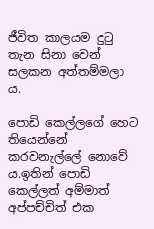ජීවිත කාලයම දුටු තැන සිනා වෙන් සලකන අත්තම්මලා ය.

පොඩි කෙල්ලගේ හෙට තියෙන්නේ කරවනැල්ලේ නොවේ ය.ඉතින් පොඩි කෙල්ලත් අම්මාත් අප්පච්චිත් එක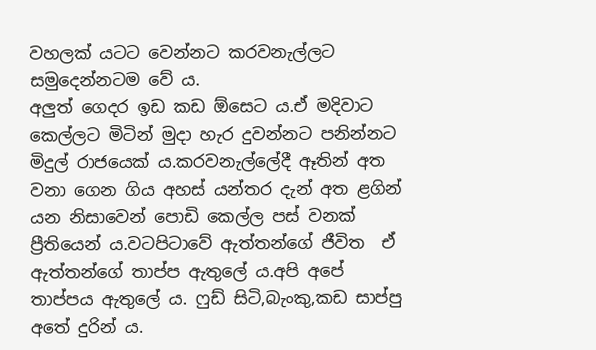වහලක් යටට වෙන්නට කරවනැල්ලට සමුදෙන්නටම වේ ය.
අලුත් ගෙදර ඉඩ කඩ ඕසෙට ය.ඒ මදිවාට කෙල්ලට මිටින් මුදා හැර දුවන්නට පනින්නට මිදුල් රාජයෙක් ය.කරවනැල්ලේදී ඈතින් අත වනා ගෙන ගිය අහස් යන්තර දැන් අත ළගින් යන නිසාවෙන් පොඩි කෙල්ල පස් වනක් ප්‍රීතියෙන් ය.වටපිටාවේ ඇත්තන්ගේ ජීවිත  ඒ ඇත්තන්ගේ තාප්ප ඇතුලේ ය.අපි අපේ තාප්පය ඇතුලේ ය. ෆුඩ් සිටි,බැංකු,කඩ සාප්පු අතේ දුරින් ය.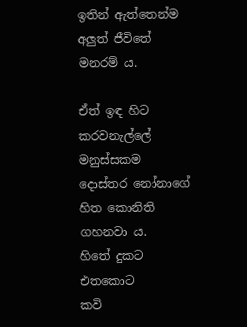ඉතින් ඇත්තෙන්ම අලුත් ජීවිතේ මනරම් ය.

ඒත් ඉඳ හිට  කරවනැල්ලේ මනුස්සකම දොස්තර නෝනාගේ හිත කොනිති ගහනවා ය.
හිතේ දුකට
එතකොට
කවි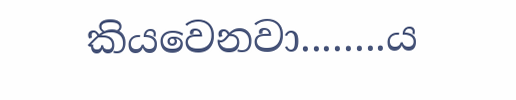කියවෙනවා........ය